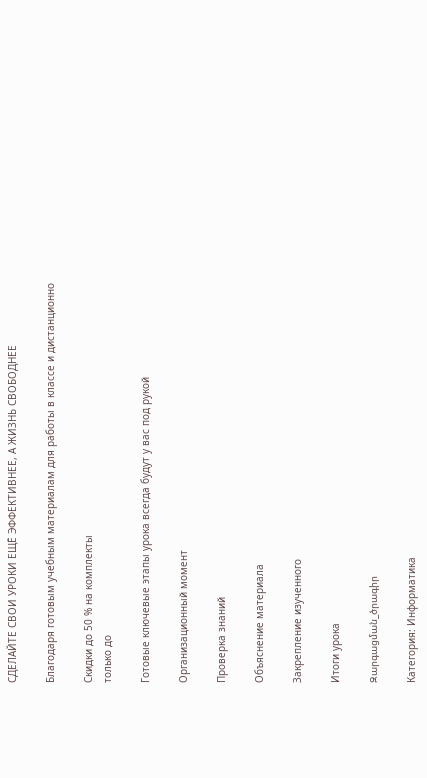СДЕЛАЙТЕ СВОИ УРОКИ ЕЩЁ ЭФФЕКТИВНЕЕ, А ЖИЗНЬ СВОБОДНЕЕ

Благодаря готовым учебным материалам для работы в классе и дистанционно

Скидки до 50 % на комплекты
только до

Готовые ключевые этапы урока всегда будут у вас под рукой

Организационный момент

Проверка знаний

Объяснение материала

Закрепление изученного

Итоги урока

Զարգացման_ծրագիր

Категория: Информатика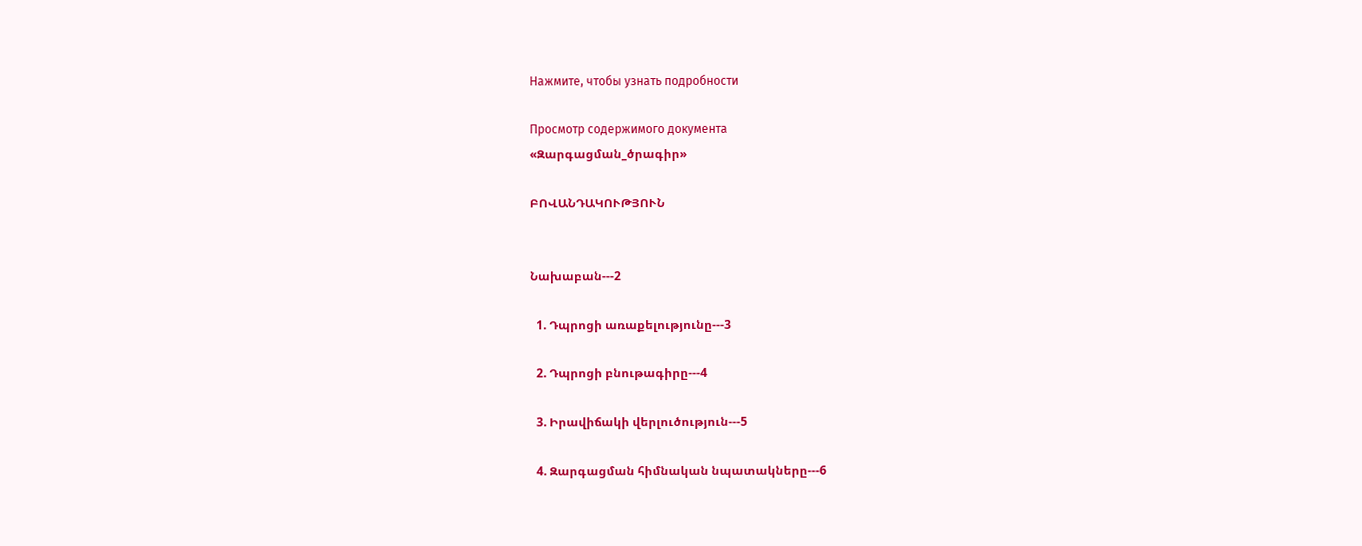Нажмите, чтобы узнать подробности

Просмотр содержимого документа
«Զարգացման_ծրագիր»

ԲՈՎԱՆԴԱԿՈՒԹՅՈՒՆ


Նախաբան---2

  1. Դպրոցի առաքելությունը---3

  2. Դպրոցի բնութագիրը---4

  3. Իրավիճակի վերլուծություն---5

  4. Զարգացման հիմնական նպատակները---6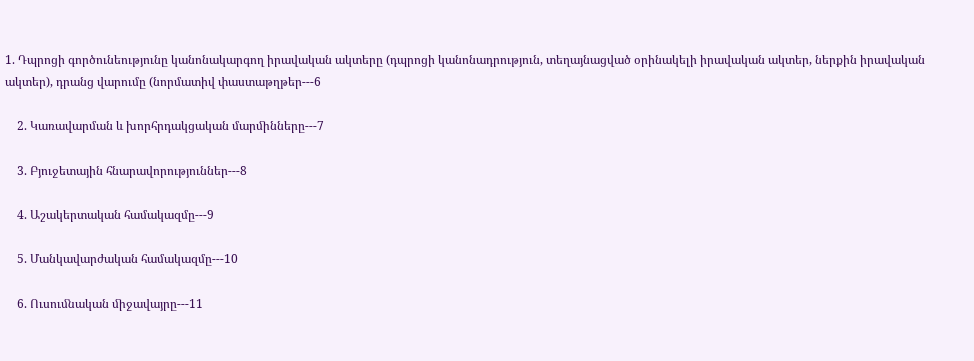1. Դպրոցի գործունեությունը կանոնակարգող իրավական ակտերը (դպրոցի կանոնադրություն, տեղայնացված օրինակելի իրավական ակտեր, ներքին իրավական ակտեր), դրանց վարումը (նորմատիվ փաստաթղթեր---6

    2. Կառավարման և խորհրդակցական մարﬕնները---7

    3. Բյուջետային հնարավորություններ---8

    4. Աշակերտական համակազմը---9

    5. Մանկավարժական համակազմը---10

    6. Ուսուﬓական ﬕջավայրը---11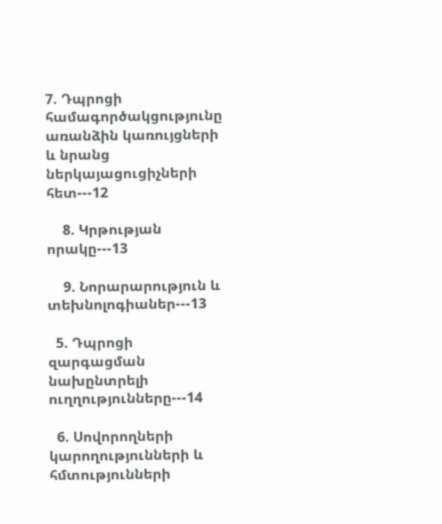7. Դպրոցի համագործակցությունը առանձին կառույցների և նրանց ներկայացուցիչների հետ---12

    8. Կրթության որակը---13

    9. Նորարարություն և տեխնոլոգիաներ---13

  5. Դպրոցի զարգացման նախընտրելի ուղղությունները---14

  6. Սովորողների կարողությունների և հմտությունների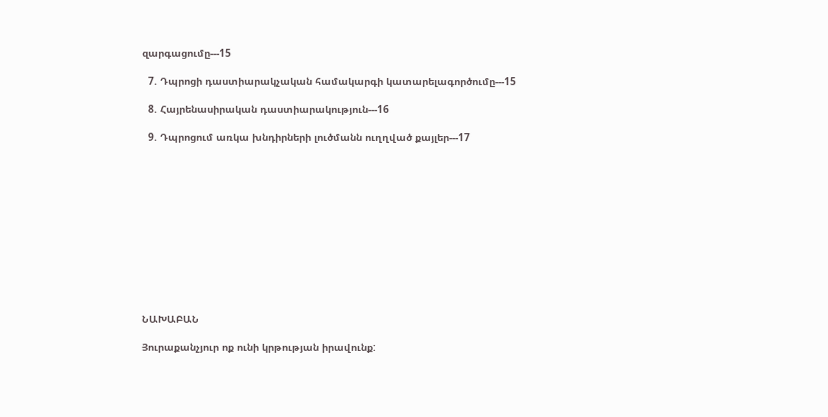զարգացումը---15

  7. Դպրոցի դաստիարակչական համակարգի կատարելագործումը---15

  8. Հայրենասիրական դաստիարակություն---16

  9. Դպրոցում առկա խնդիրների լուծմանն ուղղված քայլեր---17












ՆԱԽԱԲԱՆ

Յուրաքանչյուր ոք ունի կրթության իրավունք: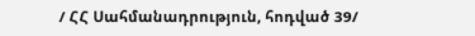/ ՀՀ Սահմանադրություն, հոդված 39/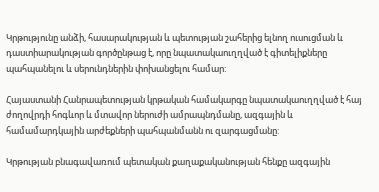Կրթությունը անձի, հասարակության և պետության շահերից ելնող ուսուցման և դաստիարակության գործընթաց է, որը նպատակաուղղված է գիտելիքները պահպանելու և սերունդներին փոխանցելու համար:

Հայաստանի Հանրապետության կրթական համակարգը նպատակաուղղված է հայ ժողովրդի հոգևոր և մտավոր ներուժի ամրապնդմանը, ազգային և համամարդկային արժեքների պահպանմանն ու զարգացմանը:

Կրթության բնագավառում պետական քաղաքականության հենքը ազգային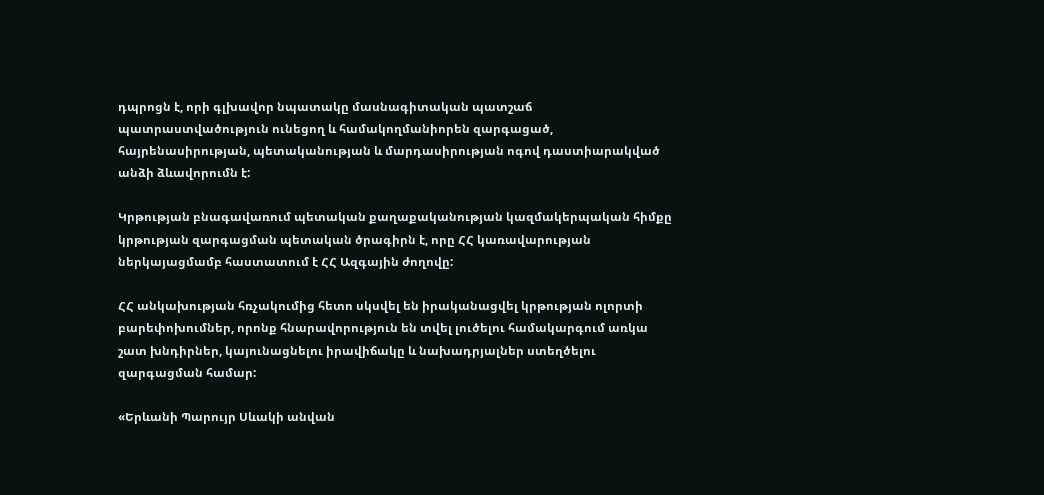դպրոցն է, որի գլխավոր նպատակը մասնագիտական պատշաճ պատրաստվածություն ունեցող և համակողմանիորեն զարգացած, հայրենասիրության, պետականության և մարդասիրության ոգով դաստիարակված անձի ձևավորումն է:

Կրթության բնագավառում պետական քաղաքականության կազմակերպական հիմքը կրթության զարգացման պետական ծրագիրն է, որը ՀՀ կառավարության ներկայացմամբ հաստատում է ՀՀ Ազգային ժողովը:

ՀՀ անկախության հռչակումից հետո սկսվել են իրականացվել կրթության ոլորտի բարեփոխումներ, որոնք հնարավորություն են տվել լուծելու համակարգում առկա շատ խնդիրներ, կայունացնելու իրավիճակը և նախադրյալներ ստեղծելու զարգացման համար:

«Երևանի Պարույր Սևակի անվան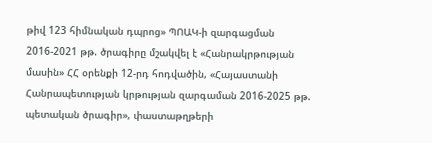թիվ 123 հիմնական դպրոց» ՊՈԱԿ-ի զարգացման 2016-2021 թթ. ծրագիրը մշակվել է «Հանրակրթության մասին» ՀՀ օրենքի 12-րդ հոդվածին, «Հայաստանի Հանրապետության կրթության զարգաման 2016-2025 թթ. պետական ծրագիր», փաստաթղթերի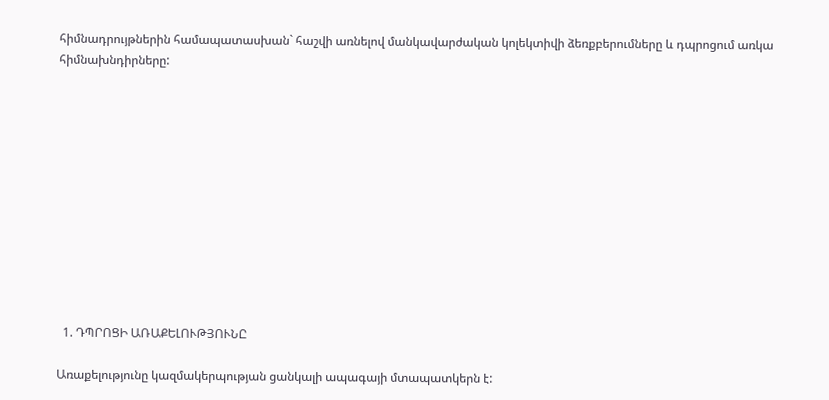հիմնադրույթներին համապատասխան` հաշվի առնելով մանկավարժական կոլեկտիվի ձեռքբերումները և դպրոցում առկա հիմնախնդիրները:












  1. ԴՊՐՈՑԻ ԱՌԱՔԵԼՈՒԹՅՈՒՆԸ

Առաքելությունը կազմակերպության ցանկալի ապագայի մտապատկերն է: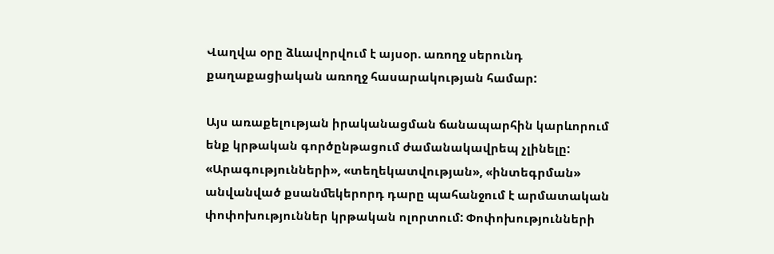Վաղվա օրը ձևավորվում է այսօր. առողջ սերունդ քաղաքացիական առողջ հասարակության համար:

Այս առաքելության իրականացման ճանապարհին կարևորում ենք կրթական գործընթացում ժամանակավրեպ չլինելը: «Արագությունների», «տեղեկատվության», «ինտեգրման» անվանված քսանﬔկերորդ դարը պահանջում է արմատական փոփոխություններ կրթական ոլորտում: Փոփոխությունների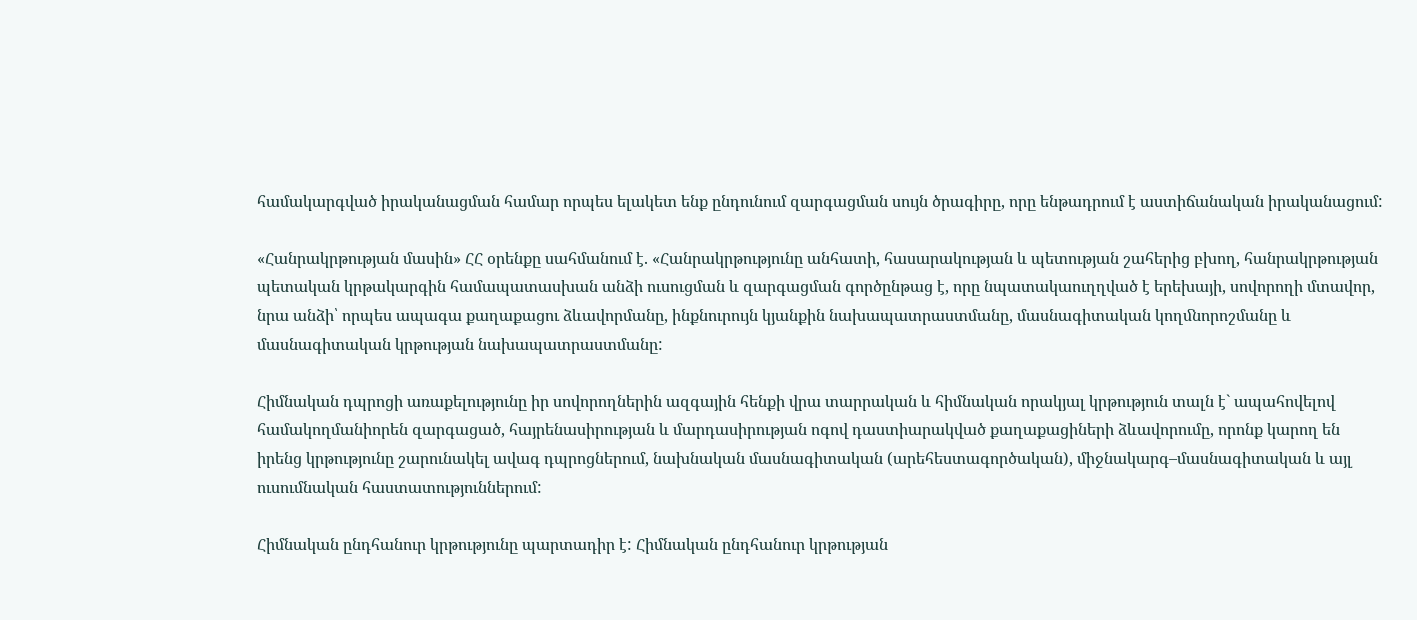համակարգված իրականացման համար որպես ելակետ ենք ընդունում զարգացման սույն ծրագիրը, որը ենթադրում է աստիճանական իրականացում:

«Հանրակրթության մասին» ՀՀ օրենքը սահմանում է. «Հանրակրթությունը անհատի, հասարակության և պետության շահերից բխող, հանրակրթության պետական կրթակարգին համապատասխան անձի ուսուցման և զարգացման գործընթաց է, որը նպատակաուղղված է երեխայի, սովորողի մտավոր, նրա անձի՝ որպես ապագա քաղաքացու ձևավորմանը, ինքնուրույն կյանքին նախապատրաստմանը, մասնագիտական կողﬓորոշմանը և մասնագիտական կրթության նախապատրաստմանը:

Հիմնական դպրոցի առաքելությունը իր սովորողներին ազգային հենքի վրա տարրական և հիմնական որակյալ կրթություն տալն է` ապահովելով համակողմանիորեն զարգացած, հայրենասիրության և մարդասիրության ոգով դաստիարակված քաղաքացիների ձևավորումը, որոնք կարող են իրենց կրթությունը շարունակել ավագ դպրոցներում, նախնական մասնագիտական (արեհեստագործական), միջնակարգ–մասնագիտական և այլ ուսումնական հաստատություններում:

Հիմնական ընդհանուր կրթությունը պարտադիր է: Հիմնական ընդհանուր կրթության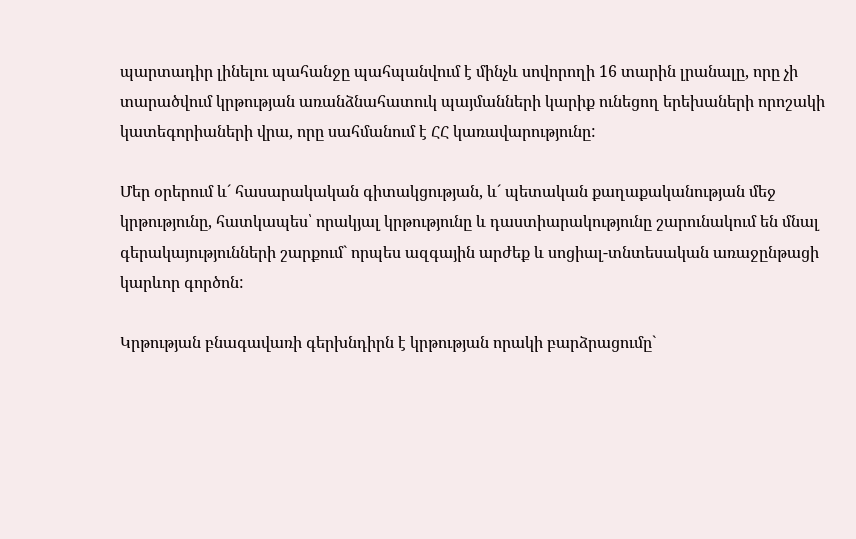պարտադիր լինելու պահանջը պահպանվում է մինչև սովորողի 16 տարին լրանալը, որը չի տարածվում կրթության առանձնահատուկ պայմանների կարիք ունեցող երեխաների որոշակի կատեգորիաների վրա, որը սահմանում է ՀՀ կառավարությունը:

Մեր օրերում և´ հասարակական գիտակցության, և´ պետական քաղաքականության մեջ կրթությունը, հատկապես՝ որակյալ կրթությունը և դաստիարակությունը շարունակում են մնալ գերակայությունների շարքում` որպես ազգային արժեք և սոցիալ-տնտեսական առաջընթացի կարևոր գործոն:

Կրթության բնագավառի գերխնդիրն է կրթության որակի բարձրացումը`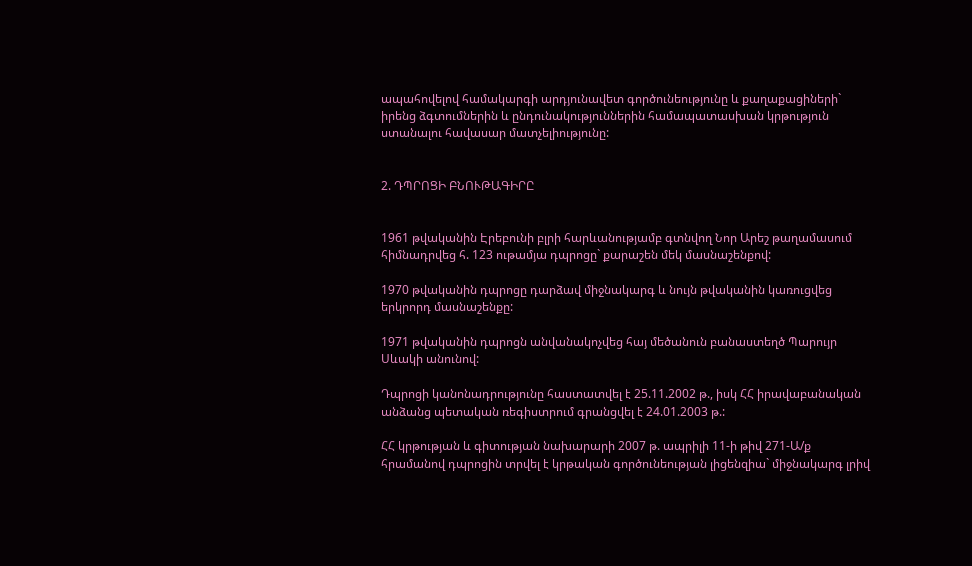ապահովելով համակարգի արդյունավետ գործունեությունը և քաղաքացիների` իրենց ձգտումներին և ընդունակություններին համապատասխան կրթություն ստանալու հավասար մատչելիությունը:


2. ԴՊՐՈՑԻ ԲՆՈՒԹԱԳԻՐԸ


1961 թվականին Էրեբունի բլրի հարևանությամբ գտնվող Նոր Արեշ թաղամասում հիմնադրվեց հ. 123 ութամյա դպրոցը` քարաշեն մեկ մասնաշենքով:

1970 թվականին դպրոցը դարձավ միջնակարգ և նույն թվականին կառուցվեց երկրորդ մասնաշենքը:

1971 թվականին դպրոցն անվանակոչվեց հայ մեծանուն բանաստեղծ Պարույր Սևակի անունով:

Դպրոցի կանոնադրությունը հաստատվել է 25.11.2002 թ., իսկ ՀՀ իրավաբանական անձանց պետական ռեգիստրում գրանցվել է 24.01.2003 թ.:

ՀՀ կրթության և գիտության նախարարի 2007 թ. ապրիլի 11-ի թիվ 271-Ա/ք հրամանով դպրոցին տրվել է կրթական գործունեության լիցենզիա` միջնակարգ լրիվ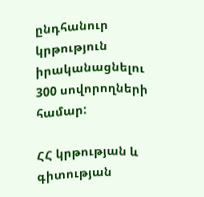ընդհանուր կրթություն իրականացնելու 300 սովորողների համար:

ՀՀ կրթության և գիտության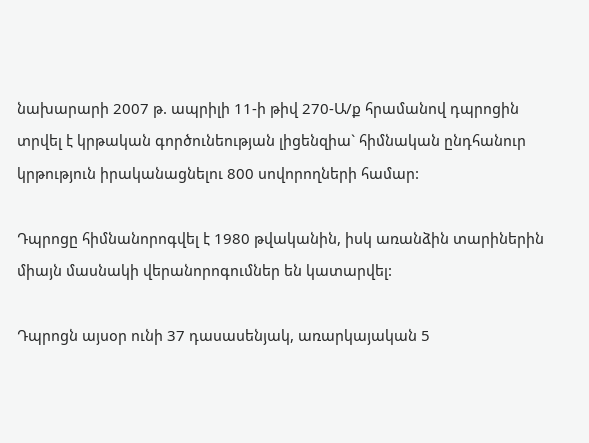նախարարի 2007 թ. ապրիլի 11-ի թիվ 270-Ա/ք հրամանով դպրոցին տրվել է կրթական գործունեության լիցենզիա` հիմնական ընդհանուր կրթություն իրականացնելու 800 սովորողների համար:

Դպրոցը հիմնանորոգվել է 1980 թվականին, իսկ առանձին տարիներին միայն մասնակի վերանորոգումներ են կատարվել:

Դպրոցն այսօր ունի 37 դասասենյակ, առարկայական 5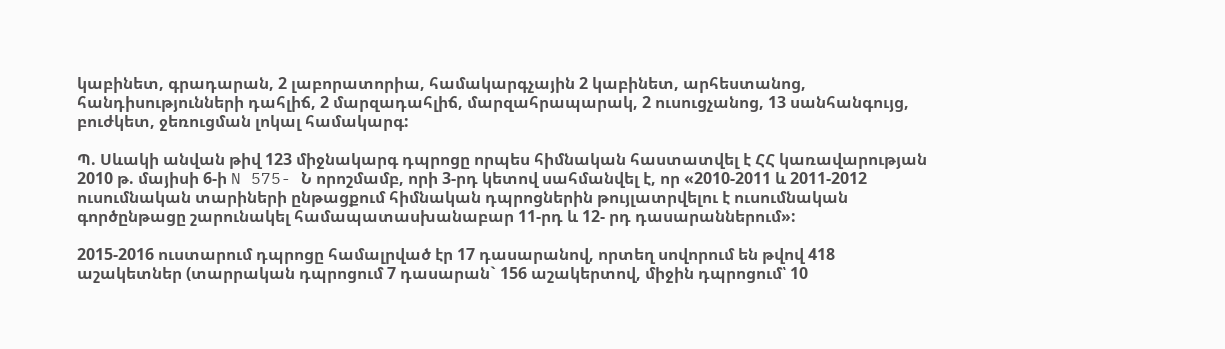կաբինետ, գրադարան, 2 լաբորատորիա, համակարգչային 2 կաբինետ, արհեստանոց, հանդիսությունների դահլիճ, 2 մարզադահլիճ, մարզահրապարակ, 2 ուսուցչանոց, 13 սանհանգույց, բուժկետ, ջեռուցման լոկալ համակարգ:

Պ. Սևակի անվան թիվ 123 միջնակարգ դպրոցը որպես հիմնական հաստատվել է ՀՀ կառավարության 2010 թ. մայիսի 6-ի N 575- Ն որոշմամբ, որի 3-րդ կետով սահմանվել է, որ «2010-2011 և 2011-2012 ուսումնական տարիների ընթացքում հիմնական դպրոցներին թույլատրվելու է ուսումնական գործընթացը շարունակել համապատասխանաբար 11-րդ և 12- րդ դասարաններում»:

2015-2016 ուստարում դպրոցը համալրված էր 17 դասարանով, որտեղ սովորում են թվով 418 աշակետներ (տարրական դպրոցում 7 դասարան` 156 աշակերտով, միջին դպրոցում՝ 10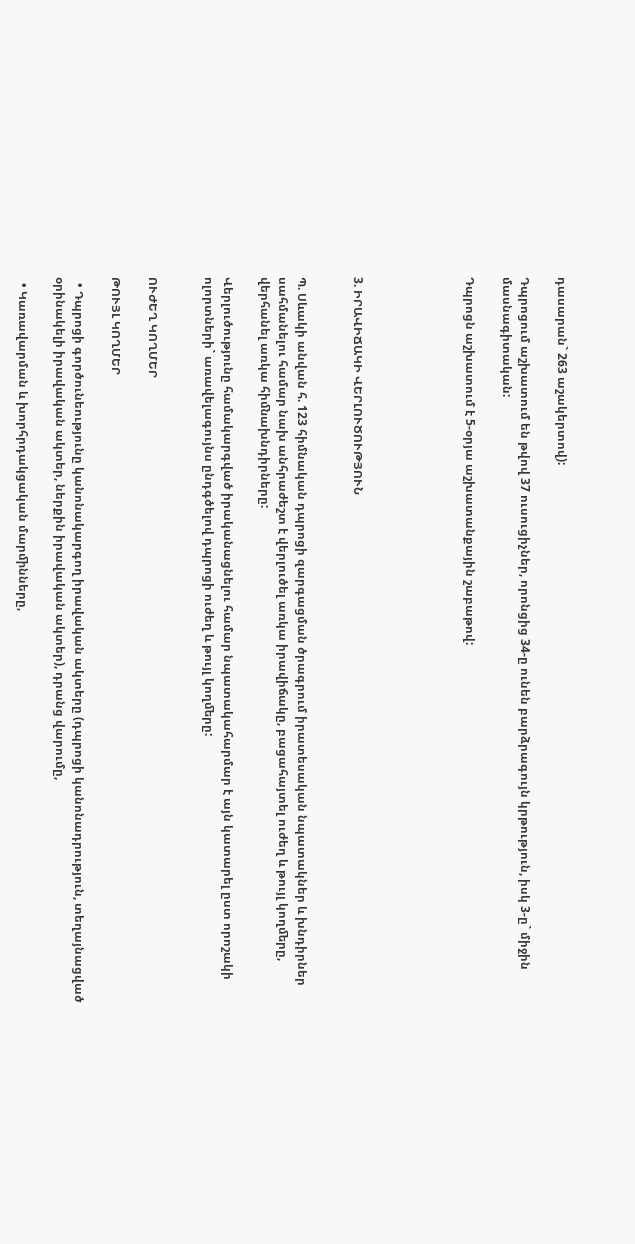դասարան` 263 աշակերտով):

Դպրոցում աշխատում են թվով 37 ուսուցիչներ, որոնցից 34-ը ունեն բարձրագույն կրթություն, իսկ 3-ը` միջին մասնագիտական:

Դպրոցն աշխատում է 5-օրյա աշխատանքային շաբաթով:





3. ԻՐԱՎԻՃԱԿԻ ՎԵՐԼՈՒԾՈՒԹՅՈՒՆ


Պ. Սևակի անվան հ. 123 հիմնական դպրոցի զարգացման ծրագրում իրատեսական նպատակներ և խնդիրներ սահմանելու համար նախ անհրաժեշտ է վերլուծել առկա իրավիճակը, բացահայտել ուժեղ և թույլ կողﬔրը, վերհանել առկա հիﬓախնդիրները:

Վերլուծությունը համակարգված իրականացնելու համար նպատակահարմար է այն կատարել ըստ որոշակի ոլորտների` առավելագույնս ընդգծելով դպրոցի ուժեղ և թույլ կողﬔրը:


ՈՒԺԵՂ ԿՈՂՄԵՐ

ԹՈՒՅԼ ԿՈՂՄԵՐ

  • Դպրոցի գործունեությունը կանոնակարգող իրավական ակտերը (դպրոցի կանոնադրություն, տեղայնացված օրինակելի իրավական ակտեր, ներքին իրավական ակտեր), դրանց վարումը,

  • Կառավարման և խորհրդակցական մարﬕնները,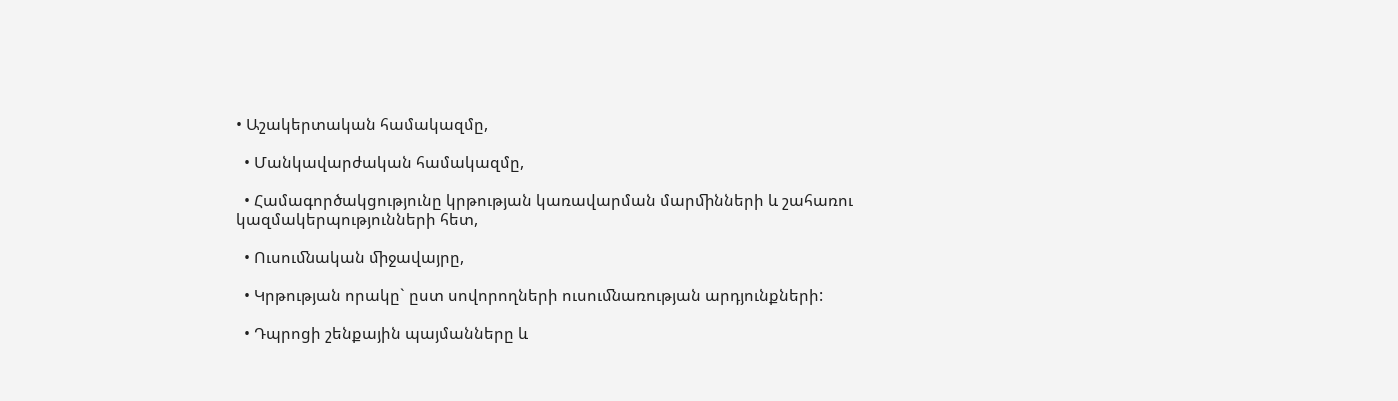• Աշակերտական համակազմը,

  • Մանկավարժական համակազմը,

  • Համագործակցությունը կրթության կառավարման մարﬕնների և շահառու կազմակերպությունների հետ,

  • Ուսուﬓական ﬕջավայրը,

  • Կրթության որակը` ըստ սովորողների ուսուﬓառության արդյունքների:

  • Դպրոցի շենքային պայմանները և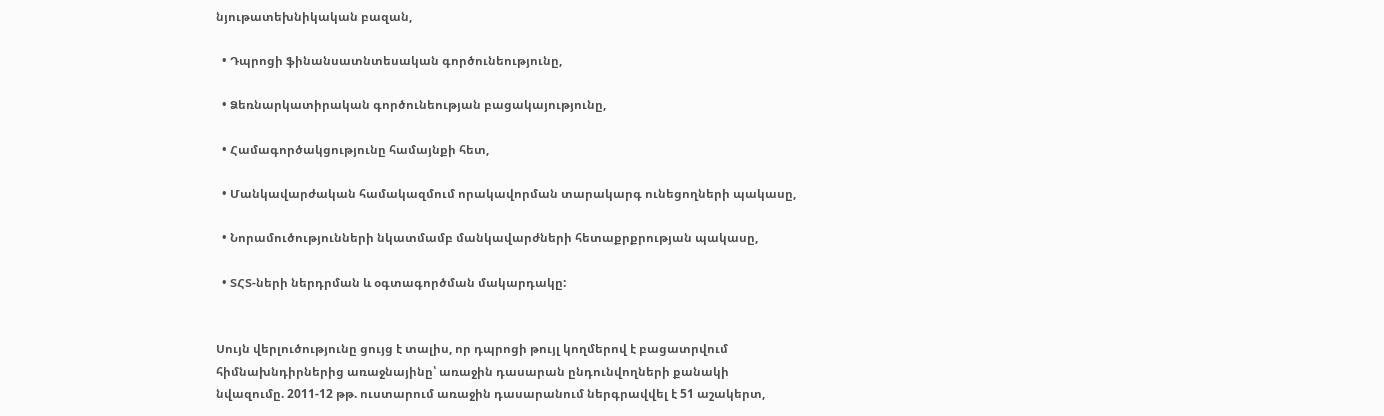նյութատեխնիկական բազան,

  • Դպրոցի ֆինանսատնտեսական գործունեությունը,

  • Ձեռնարկատիրական գործունեության բացակայությունը,

  • Համագործակցությունը համայնքի հետ,

  • Մանկավարժական համակազմում որակավորման տարակարգ ունեցողների պակասը,

  • Նորամուծությունների նկատմամբ մանկավարժների հետաքրքրության պակասը,

  • ՏՀՏ-ների ներդրման և օգտագործման մակարդակը:


Սույն վերլուծությունը ցույց է տալիս, որ դպրոցի թույլ կողմերով է բացատրվում հիմնախնդիրներից առաջնայինը՝ առաջին դասարան ընդունվողների քանակի նվազումը. 2011-12 թթ. ուստարում առաջին դասարանում ներգրավվել է 51 աշակերտ,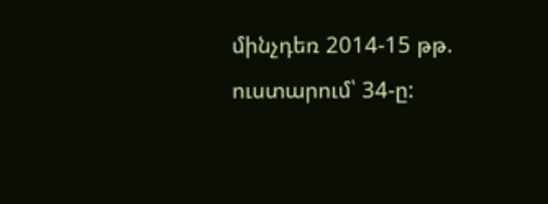մինչդեռ 2014-15 թթ. ուստարում՝ 34-ը: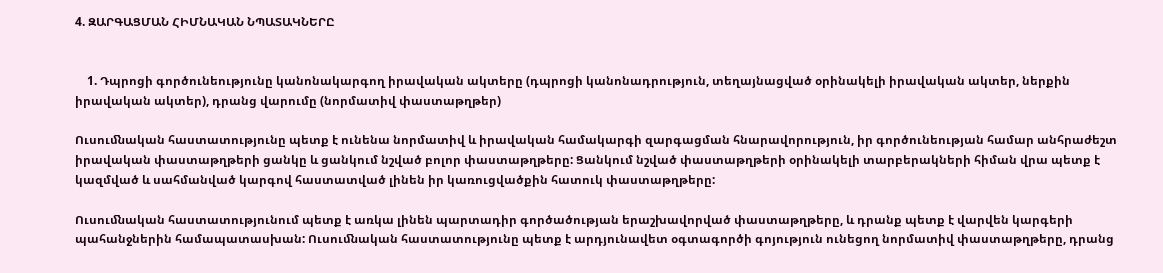4. ԶԱՐԳԱՑՄԱՆ ՀԻՄՆԱԿԱՆ ՆՊԱՏԱԿՆԵՐԸ


    1. Դպրոցի գործունեությունը կանոնակարգող իրավական ակտերը (դպրոցի կանոնադրություն, տեղայնացված օրինակելի իրավական ակտեր, ներքին իրավական ակտեր), դրանց վարումը (նորմատիվ փաստաթղթեր)

Ուսուﬓական հաստատությունը պետք է ունենա նորմատիվ և իրավական համակարգի զարգացման հնարավորություն, իր գործունեության համար անհրաժեշտ իրավական փաստաթղթերի ցանկը և ցանկում նշված բոլոր փաստաթղթերը: Ցանկում նշված փաստաթղթերի օրինակելի տարբերակների հիման վրա պետք է կազմված և սահմանված կարգով հաստատված լինեն իր կառուցվածքին հատուկ փաստաթղթերը:

Ուսուﬓական հաստատությունում պետք է առկա լինեն պարտադիր գործածության երաշխավորված փաստաթղթերը, և դրանք պետք է վարվեն կարգերի պահանջներին համապատասխան: Ուսուﬓական հաստատությունը պետք է արդյունավետ օգտագործի գոյություն ունեցող նորմատիվ փաստաթղթերը, դրանց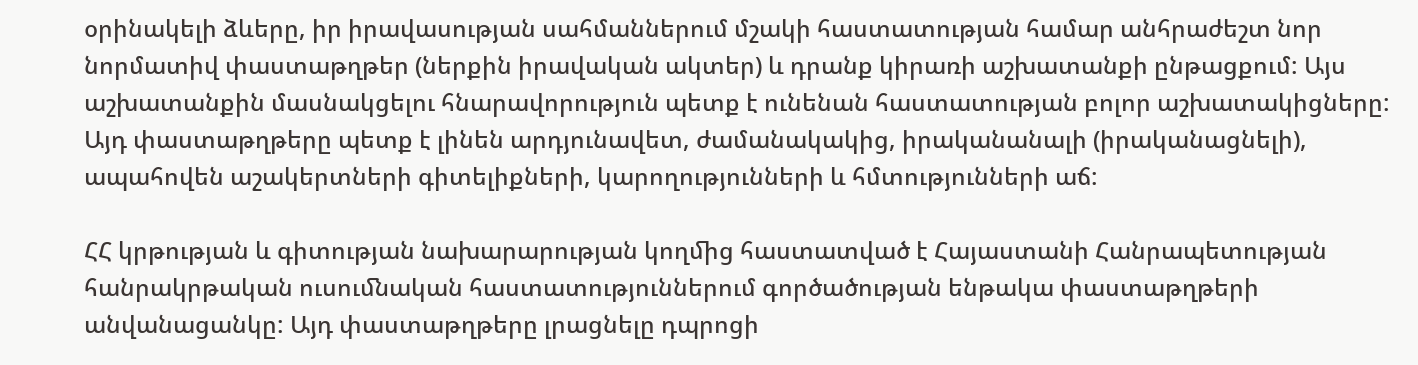օրինակելի ձևերը, իր իրավասության սահմաններում մշակի հաստատության համար անհրաժեշտ նոր նորմատիվ փաստաթղթեր (ներքին իրավական ակտեր) և դրանք կիրառի աշխատանքի ընթացքում: Այս աշխատանքին մասնակցելու հնարավորություն պետք է ունենան հաստատության բոլոր աշխատակիցները: Այդ փաստաթղթերը պետք է լինեն արդյունավետ, ժամանակակից, իրականանալի (իրականացնելի), ապահովեն աշակերտների գիտելիքների, կարողությունների և հմտությունների աճ:

ՀՀ կրթության և գիտության նախարարության կողﬕց հաստատված է Հայաստանի Հանրապետության հանրակրթական ուսուﬓական հաստատություններում գործածության ենթակա փաստաթղթերի անվանացանկը: Այդ փաստաթղթերը լրացնելը դպրոցի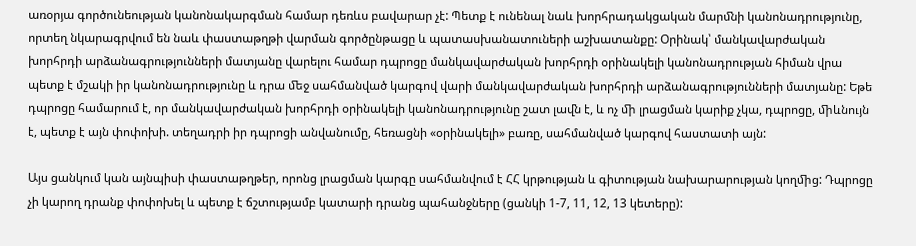առօրյա գործունեության կանոնակարգման համար դեռևս բավարար չէ: Պետք է ունենալ նաև խորհրադակցական մարﬓի կանոնադրությունը, որտեղ նկարագրվում են նաև փաստաթղթի վարման գործընթացը և պատասխանատուների աշխատանքը: Օրինակ՝ մանկավարժական խորհրդի արձանագրությունների մատյանը վարելու համար դպրոցը մանկավարժական խորհրդի օրինակելի կանոնադրության հիման վրա պետք է մշակի իր կանոնադրությունը և դրա ﬔջ սահմանված կարգով վարի մանկավարժական խորհրդի արձանագրությունների մատյանը: Եթե դպրոցը համարում է, որ մանկավարժական խորհրդի օրինակելի կանոնադրությունը շատ լաﬖ է, և ոչ ﬕ լրացման կարիք չկա, դպրոցը, ﬕևնույն է, պետք է այն փոփոխի. տեղադրի իր դպրոցի անվանումը, հեռացնի «օրինակելի» բառը, սահմանված կարգով հաստատի այն:

Այս ցանկում կան այնպիսի փաստաթղթեր, որոնց լրացման կարգը սահմանվում է ՀՀ կրթության և գիտության նախարարության կողﬕց: Դպրոցը չի կարող դրանք փոփոխել և պետք է ճշտությամբ կատարի դրանց պահանջները (ցանկի 1-7, 11, 12, 13 կետերը):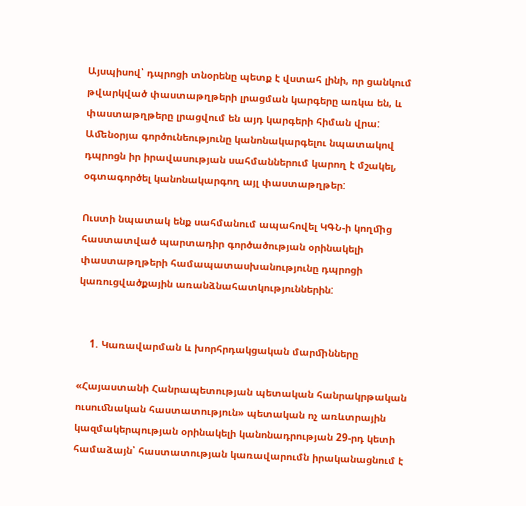Այսպիսով՝ դպրոցի տնօրենը պետք է վստահ լինի, որ ցանկում թվարկված փաստաթղթերի լրացման կարգերը առկա են, և փաստաթղթերը լրացվում են այդ կարգերի հիման վրա: Աﬔնօրյա գործունեությունը կանոնակարգելու նպատակով դպրոցն իր իրավասության սահմաններում կարող է մշակել, օգտագործել կանոնակարգող այլ փաստաթղթեր:

Ուստի նպատակ ենք սահմանում ապահովել ԿԳՆ-ի կողﬕց հաստատված պարտադիր գործածության օրինակելի փաստաթղթերի համապատասխանությունը դպրոցի կառուցվածքային առանձնահատկություններին:


    1. Կառավարման և խորհրդակցական մարﬕնները

«Հայաստանի Հանրապետության պետական հանրակրթական ուսուﬓական հաստատություն» պետական ոչ առևտրային կազմակերպության օրինակելի կանոնադրության 29-րդ կետի համաձայն՝ հաստատության կառավարումն իրականացնում է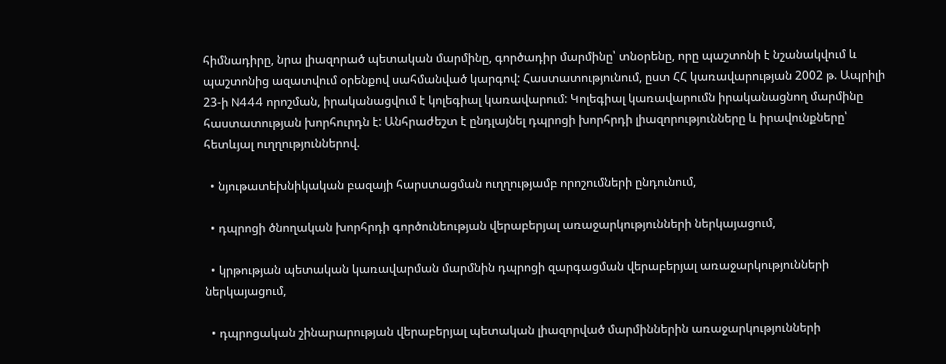հիմնադիրը, նրա լիազորած պետական մարմինը, գործադիր մարմինը՝ տնօրենը, որը պաշտոնի է նշանակվում և պաշտոնից ազատվում օրենքով սահմանված կարգով: Հաստատությունում, ըստ ՀՀ կառավարության 2002 թ. Ապրիլի 23-ի N444 որոշման, իրականացվում է կոլեգիալ կառավարում: Կոլեգիալ կառավարումն իրականացնող մարմինը հաստատության խորհուրդն է: Անհրաժեշտ է ընդլայնել դպրոցի խորհրդի լիազորությունները և իրավունքները՝ հետևյալ ուղղություններով.

  • նյութատեխնիկական բազայի հարստացման ուղղությամբ որոշումների ընդունում,

  • դպրոցի ծնողական խորհրդի գործունեության վերաբերյալ առաջարկությունների ներկայացում,

  • կրթության պետական կառավարման մարմնին դպրոցի զարգացման վերաբերյալ առաջարկությունների ներկայացում,

  • դպրոցական շինարարության վերաբերյալ պետական լիազորված մարմիններին առաջարկությունների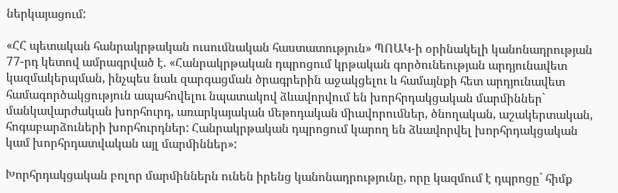ներկայացում:

«ՀՀ պետական հանրակրթական ուսուﬓական հաստատություն» ՊՈԱԿ-ի օրինակելի կանոնադրության 77-րդ կետով ամրագրված է. «Հանրակրթական դպրոցում կրթական գործունեության արդյունավետ կազմակերպման, ինչպես նաև զարգացման ծրագրերին աջակցելու և համայնքի հետ արդյունավետ համագործակցություն ապահովելու նպատակով ձևավորվում են խորհրդակցական մարﬕններ` մանկավարժական խորհուրդ, առարկայական ﬔթոդական ﬕավորուﬓեր, ծնողական, աշակերտական, հոգաբարձուների խորհուրդներ: Հանրակրթական դպրոցում կարող են ձևավորվել խորհրդակցական կամ խորհրդատվական այլ մարﬕններ»:

Խորհրդակցական բոլոր մարﬕններն ունեն իրենց կանոնադրությունը, որը կազմում է դպրոցը` հիմք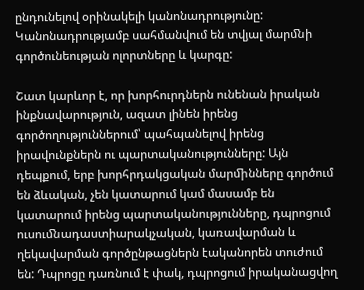ընդունելով օրինակելի կանոնադրությունը: Կանոնադրությամբ սահմանվում են տվյալ մարﬓի գործունեության ոլորտները և կարգը:

Շատ կարևոր է, որ խորհուրդներն ունենան իրական ինքնավարություն, ազատ լինեն իրենց գործողություններում՝ պահպանելով իրենց իրավունքներն ու պարտականությունները: Այն դեպքում, երբ խորհրդակցական մարﬕնները գործում են ձևական, չեն կատարում կամ մասամբ են կատարում իրենց պարտականությունները, դպրոցում ուսուﬓադաստիարակչական, կառավարման և ղեկավարման գործընթացներն էականորեն տուժում են: Դպրոցը դառնում է փակ, դպրոցում իրականացվող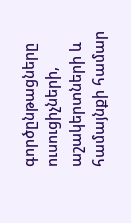գործընթացները ուսուցիչների, աշակերտների և համայնքի համար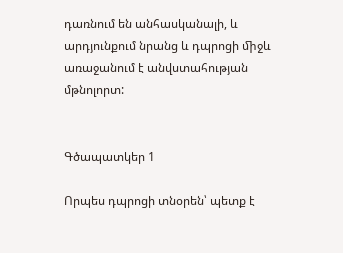դառնում են անհասկանալի, և արդյունքում նրանց և դպրոցի ﬕջև առաջանում է անվստահության մթնոլորտ:


Գծապատկեր 1

Որպես դպրոցի տնօրեն՝ պետք է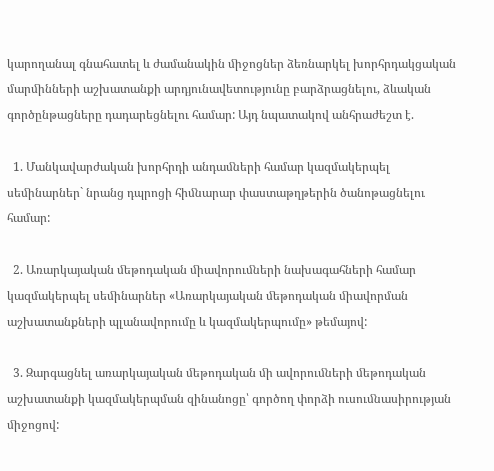կարողանալ գնահատել և ժամանակին ﬕջոցներ ձեռնարկել խորհրդակցական մարﬕնների աշխատանքի արդյունավետությունը բարձրացնելու, ձևական գործընթացները դադարեցնելու համար: Այդ նպատակով անհրաժեշտ է.

  1. Մանկավարժական խորհրդի անդաﬓերի համար կազմակերպել սեﬕնարներ` նրանց դպրոցի հիﬓարար փաստաթղթերին ծանոթացնելու համար:

  2. Առարկայական ﬔթոդական ﬕավորուﬓերի նախագահների համար կազմակերպել սեﬕնարներ «Առարկայական ﬔթոդական ﬕավորման աշխատանքների պլանավորումը և կազմակերպումը» թեմայով:

  3. Զարգացնել առարկայական ﬔթոդական ﬕ ավորուﬓերի ﬔթոդական աշխատանքի կազմակերպման զինանոցը՝ գործող փորձի ուսուﬓասիրության ﬕջոցով: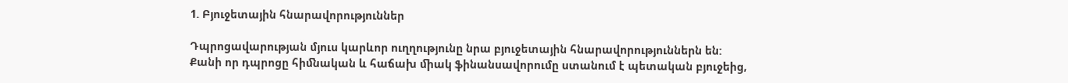1. Բյուջետային հնարավորություններ

Դպրոցավարության մյուս կարևոր ուղղությունը նրա բյուջետային հնարավորություններն են: Քանի որ դպրոցը հիﬓական և հաճախ ﬕակ ֆինանսավորումը ստանում է պետական բյուջեից,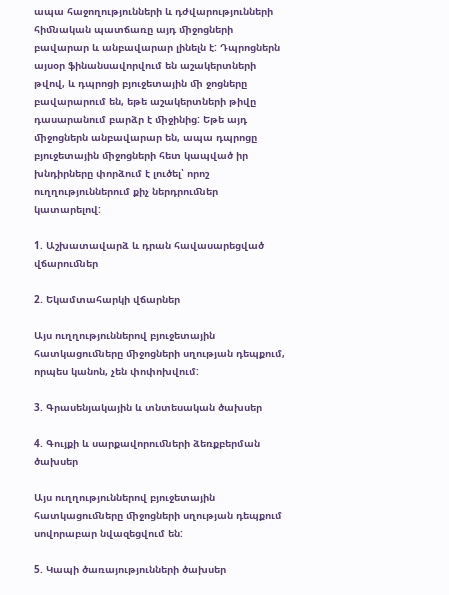ապա հաջողությունների և դժվարությունների հիﬓական պատճառը այդ ﬕջոցների բավարար և անբավարար լինելն է: Դպրոցներն այսօր ֆինանսավորվում են աշակերտների թվով, և դպրոցի բյուջետային ﬕ ջոցները բավարարում են, եթե աշակերտների թիվը դասարանում բարձր է ﬕջինից: Եթե այդ ﬕջոցներն անբավարար են, ապա դպրոցը բյուջետային ﬕջոցների հետ կապված իր խնդիրները փորձում է լուծել՝ որոշ ուղղություններում քիչ ներդրուﬓեր կատարելով:

1. Աշխատավարձ և դրան հավասարեցված վճարուﬓեր

2. Եկամտահարկի վճարներ

Այս ուղղություններով բյուջետային հատկացուﬓերը ﬕջոցների սղության դեպքում, որպես կանոն, չեն փոփոխվում:

3. Գրասենյակային և տնտեսական ծախսեր

4. Գույքի և սարքավորուﬓերի ձեռքբերման ծախսեր

Այս ուղղություններով բյուջետային հատկացուﬓերը ﬕջոցների սղության դեպքում սովորաբար նվազեցվում են:

5. Կապի ծառայությունների ծախսեր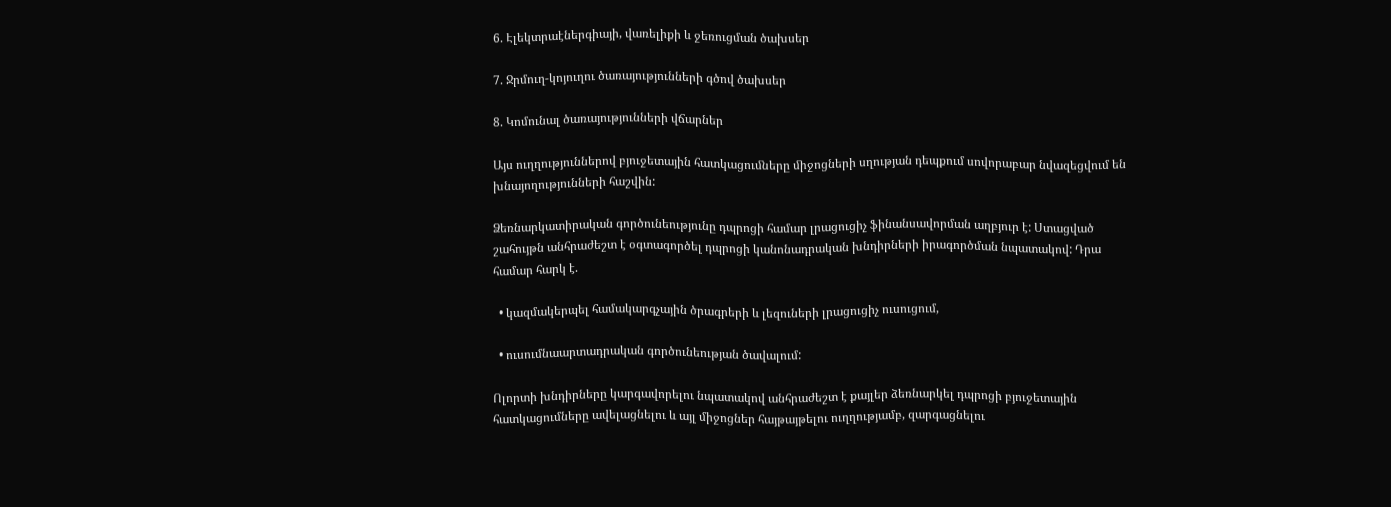6. Էլեկտրաէներգիայի, վառելիքի և ջեռուցման ծախսեր

7. Ջրմուղ-կոյուղու ծառայությունների գծով ծախսեր

8. Կոմունալ ծառայությունների վճարներ

Այս ուղղություններով բյուջետային հատկացուﬓերը ﬕջոցների սղության դեպքում սովորաբար նվազեցվում են խնայողությունների հաշվին:

Ձեռնարկատիրական գործունեությունը դպրոցի համար լրացուցիչ ֆինանսավորման աղբյուր է: Ստացված շահույթն անհրաժեշտ է օգտագործել դպրոցի կանոնադրական խնդիրների իրագործման նպատակով: Դրա համար հարկ է.

  • կազմակերպել համակարգչային ծրագրերի և լեզուների լրացուցիչ ուսուցում,

  • ուսումնաարտադրական գործունեության ծավալում:

Ոլորտի խնդիրները կարգավորելու նպատակով անհրաժեշտ է քայլեր ձեռնարկել դպրոցի բյուջետային հատկացումները ավելացնելու և այլ միջոցներ հայթայթելու ուղղությամբ, զարգացնելու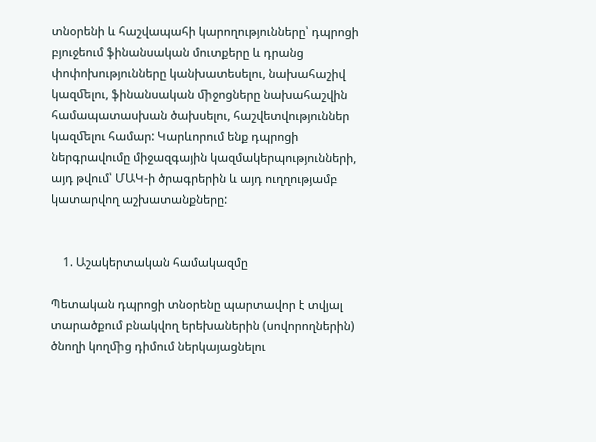տնօրենի և հաշվապահի կարողությունները՝ դպրոցի բյուջեում ֆինանսական մուտքերը և դրանց փոփոխությունները կանխատեսելու, նախահաշիվ կազﬔլու, ֆինանսական ﬕջոցները նախահաշվին համապատասխան ծախսելու, հաշվետվություններ կազﬔլու համար: Կարևորում ենք դպրոցի ներգրավումը միջազգային կազմակերպությունների, այդ թվում՝ ՄԱԿ-ի ծրագրերին և այդ ուղղությամբ կատարվող աշխատանքները:


    1. Աշակերտական համակազմը

Պետական դպրոցի տնօրենը պարտավոր է տվյալ տարածքում բնակվող երեխաներին (սովորողներին) ծնողի կողﬕց դիմում ներկայացնելու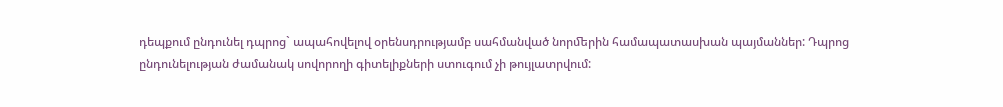դեպքում ընդունել դպրոց` ապահովելով օրենսդրությամբ սահմանված նորﬔրին համապատասխան պայմաններ: Դպրոց ընդունելության ժամանակ սովորողի գիտելիքների ստուգում չի թույլատրվում: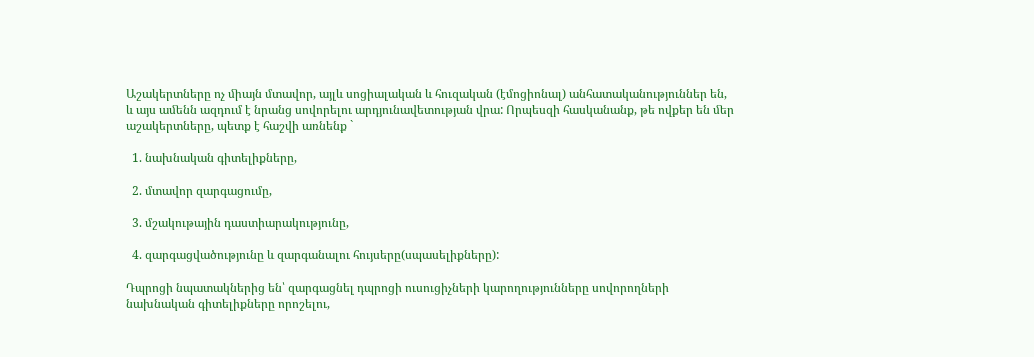Աշակերտները ոչ ﬕայն մտավոր, այլև սոցիալական և հուզական (էմոցիոնալ) անհատականություններ են, և այս աﬔնն ազդում է նրանց սովորելու արդյունավետության վրա: Որպեսզի հասկանանք, թե ովքեր են ﬔր աշակերտները, պետք է հաշվի առնենք `

  1. նախնական գիտելիքները,

  2. մտավոր զարգացումը,

  3. մշակութային դաստիարակությունը,

  4. զարգացվածությունը և զարգանալու հույսերը(սպասելիքները):

Դպրոցի նպատակներից են՝ զարգացնել դպրոցի ուսուցիչների կարողությունները սովորողների նախնական գիտելիքները որոշելու,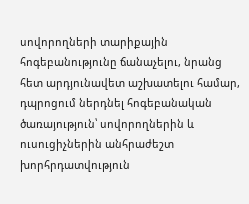սովորողների տարիքային հոգեբանությունը ճանաչելու, նրանց հետ արդյունավետ աշխատելու համար, դպրոցում ներդնել հոգեբանական ծառայություն՝ սովորողներին և ուսուցիչներին անհրաժեշտ խորհրդատվություն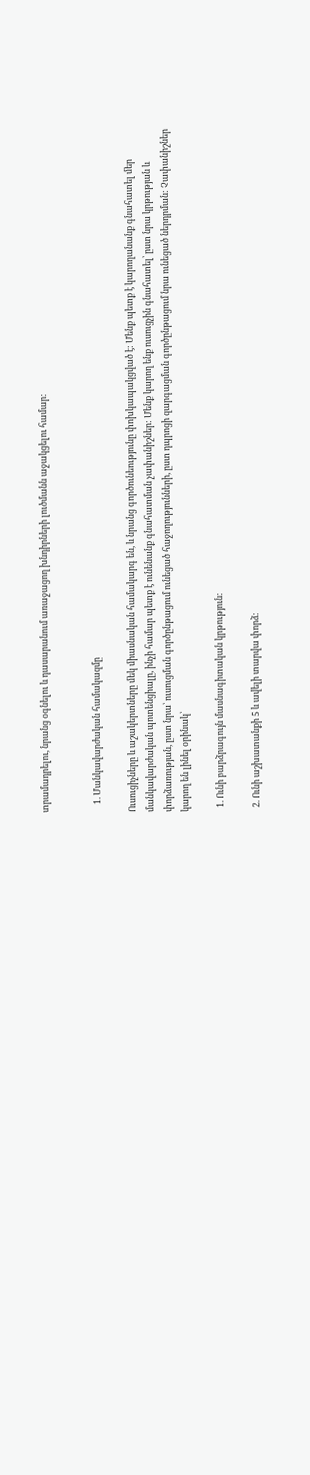տրամադրելու, նրանց օգնելու և դասարանում առաջացող խնդիրների լուծմանն աջակցելու համար:


    1. Մանկավարժական համակազմը

Ուսուցիչները և աշակերտները ﬔկ ﬕասնական համակարգ են, և նրանց գործունեությունը փոխկապակցված է: Մենք պետք է կարողանանք գնահատել ﬔր մանկավարժական պոտենցիալը, ինչի համար պետք է ունենանք գնահատման չափանիշներ: Մենք կարող ենք ուսուցչին գնահատել՝ ըստ նրա կրթության և փորձառության, ըստ նրա՝ ուսուցման գործընթացում ունեցած հաջողությունների, ըստ դպրոցի զարգացման գործընթացում նրա ունեցած ներդրման: Չափանիշներ կարող են լինել օրինակ՝

  1. Ունի բարձրագույն մասնագիտական կրթություն:

  2. Ունի աշխատանքի 5 և ավելի տարվա փորձ: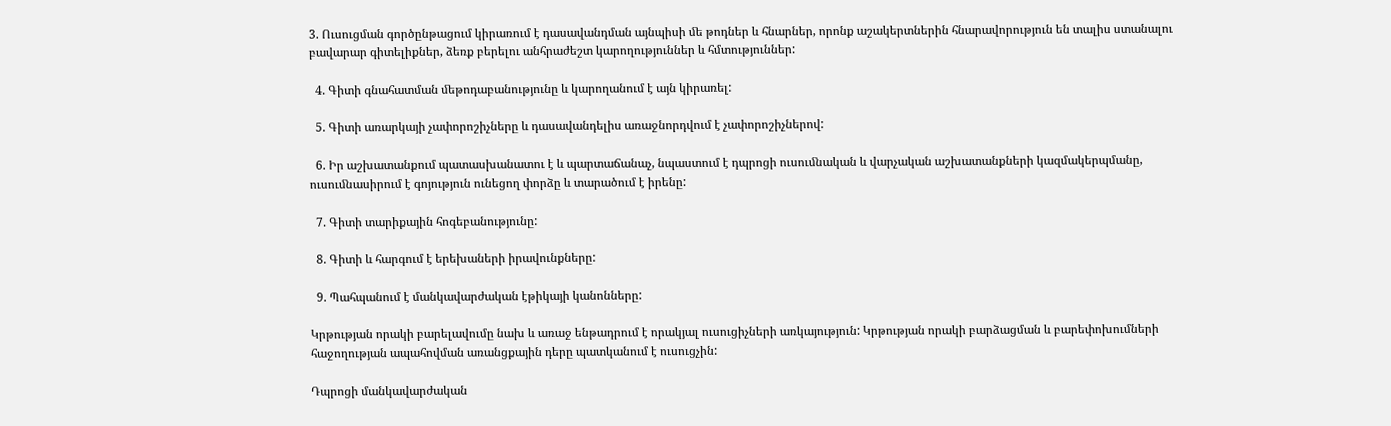3. Ուսուցման գործընթացում կիրառում է դասավանդման այնպիսի ﬔ թոդներ և հնարներ, որոնք աշակերտներին հնարավորություն են տալիս ստանալու բավարար գիտելիքներ, ձեռք բերելու անհրաժեշտ կարողություններ և հմտություններ:

  4. Գիտի գնահատման ﬔթոդաբանությունը և կարողանում է այն կիրառել:

  5. Գիտի առարկայի չափորոշիչները և դասավանդելիս առաջնորդվում է չափորոշիչներով:

  6. Իր աշխատանքում պատասխանատու է և պարտաճանաչ, նպաստում է դպրոցի ուսուﬓական և վարչական աշխատանքների կազմակերպմանը, ուսուﬓասիրում է գոյություն ունեցող փորձը և տարածում է իրենը:

  7. Գիտի տարիքային հոգեբանությունը:

  8. Գիտի և հարգում է երեխաների իրավունքները:

  9. Պահպանում է մանկավարժական էթիկայի կանոնները:

Կրթության որակի բարելավումը նախ և առաջ ենթադրում է որակյալ ուսուցիչների առկայություն: Կրթության որակի բարձացման և բարեփոխումների հաջողության ապահովման առանցքային դերը պատկանում է ուսուցչին:

Դպրոցի մանկավարժական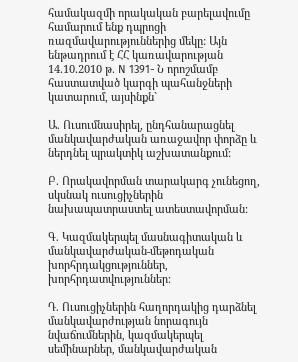համակազմի որակական բարելավումը համարում ենք դպրոցի ռազմավարություններից մեկը: Այն ենթադրում է ՀՀ կառավարության 14.10.2010 թ. Ν 1391- Ն որոշմամբ հաստատված կարգի պահանջների կատարում, այսինքն`

Ա. Ուսումնասիրել, ընդհանարացնել մանկավարժական առաջավոր փորձը և ներդնել պրակտիկ աշխատանքում:

Բ. Որակավորման տարակարգ չունեցող, սկսնակ ուսուցիչներին նախապատրաստել ատեստավորման:

Գ. Կազմակերպել մասնագիտական և մանկավարժական-մեթոդական խորհրդակցություններ, խորհրդատվություններ:

Դ. Ուսուցիչներին հաղորդակից դարձնել մանկավարժության նորագույն նվաճումներին, կազմակերպել սեմինարներ, մանկավարժական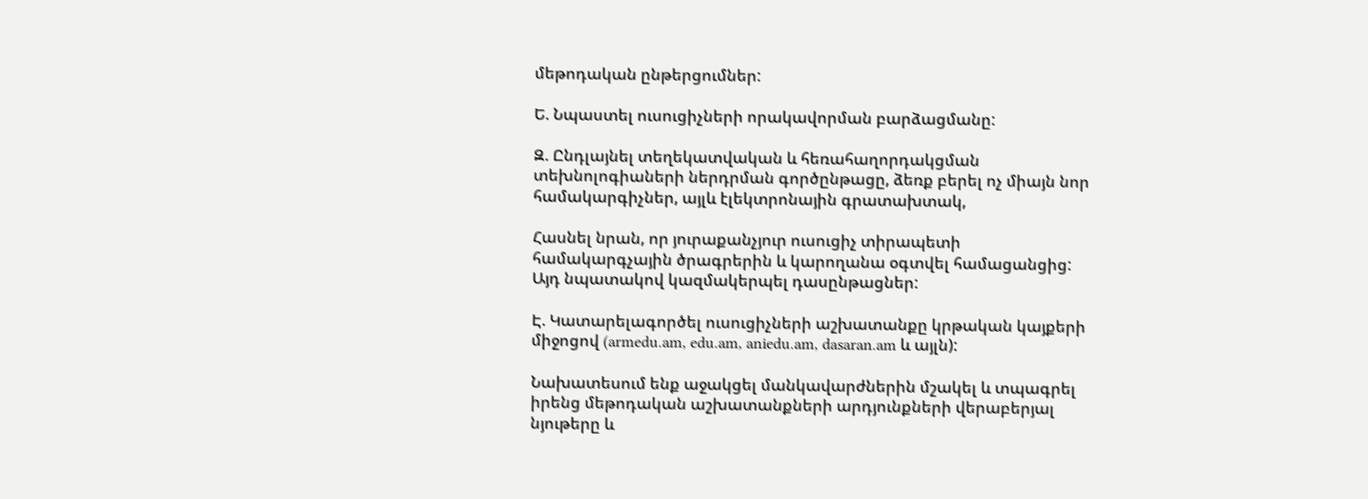մեթոդական ընթերցումներ:

Ե. Նպաստել ուսուցիչների որակավորման բարձացմանը:

Զ. Ընդլայնել տեղեկատվական և հեռահաղորդակցման տեխնոլոգիաների ներդրման գործընթացը, ձեռք բերել ոչ միայն նոր համակարգիչներ, այլև էլեկտրոնային գրատախտակ,

Հասնել նրան, որ յուրաքանչյուր ուսուցիչ տիրապետի համակարգչային ծրագրերին և կարողանա օգտվել համացանցից: Այդ նպատակով կազմակերպել դասընթացներ:

Է. Կատարելագործել ուսուցիչների աշխատանքը կրթական կայքերի միջոցով (armedu.am, edu.am, aniedu.am, dasaran.am և այլն):

Նախատեսում ենք աջակցել մանկավարժներին մշակել և տպագրել իրենց մեթոդական աշխատանքների արդյունքների վերաբերյալ նյութերը և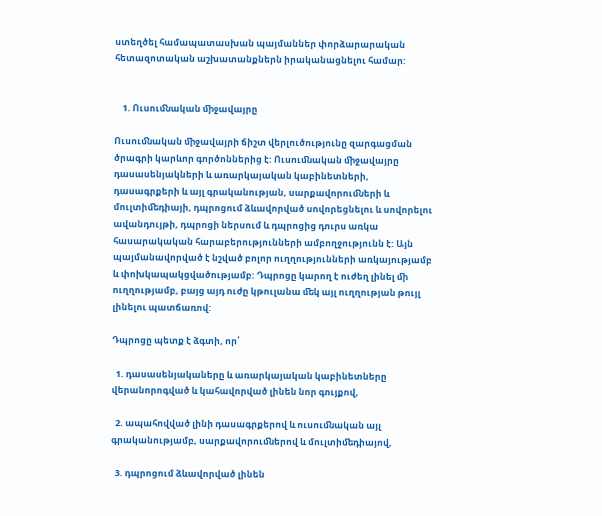ստեղծել համապատասխան պայմաններ փորձարարական հետազոտական աշխատանքներն իրականացնելու համար:


    1. Ուսուﬓական ﬕջավայրը

Ուսուﬓական ﬕջավայրի ճիշտ վերլուծությունը զարգացման ծրագրի կարևոր գործոններից է: Ուսուﬓական ﬕջավայրը դասասենյակների և առարկայական կաբինետների, դասագրքերի և այլ գրականության, սարքավորուﬓերի և մուլտիﬔդիայի, դպրոցում ձևավորված սովորեցնելու և սովորելու ավանդույթի, դպրոցի ներսում և դպրոցից դուրս առկա հասարակական հարաբերությունների ամբողջությունն է: Այն պայմանավորված է նշված բոլոր ուղղությունների առկայությամբ և փոխկապակցվածությամբ: Դպրոցը կարող է ուժեղ լինել ﬕ ուղղությամբ, բայց այդ ուժը կթուլանա ﬔկ այլ ուղղության թույլ լինելու պատճառով:

Դպրոցը պետք է ձգտի, որ՝

  1. դասասենյակաները և առարկայական կաբինետները վերանորոգված և կահավորված լինեն նոր գույքով,

  2. ապահովված լինի դասագրքերով և ուսուﬓական այլ գրականությամբ, սարքավորուﬓերով և մուլտիﬔդիայով,

  3. դպրոցում ձևավորված լինեն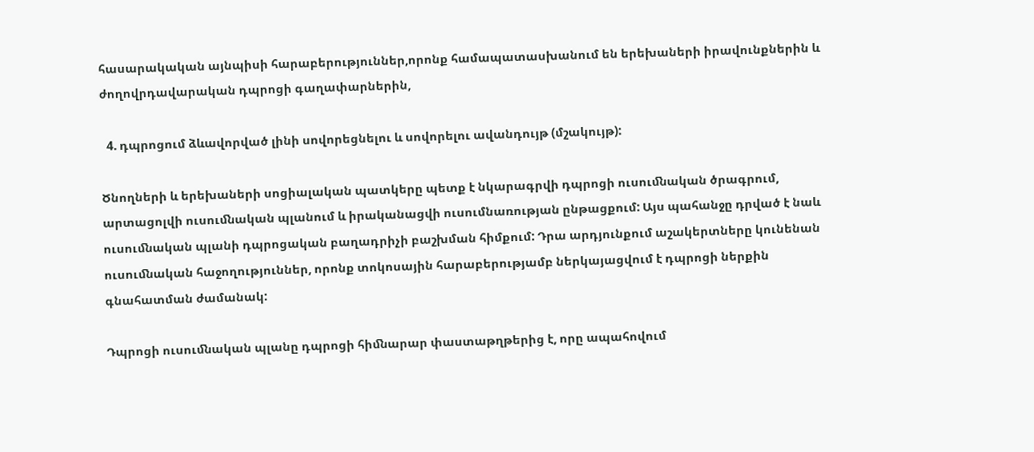հասարակական այնպիսի հարաբերություններ,որոնք համապատասխանում են երեխաների իրավունքներին և ժողովրդավարական դպրոցի գաղափարներին,

  4. դպրոցում ձևավորված լինի սովորեցնելու և սովորելու ավանդույթ (մշակույթ):

Ծնողների և երեխաների սոցիալական պատկերը պետք է նկարագրվի դպրոցի ուսուﬓական ծրագրում, արտացոլվի ուսուﬓական պլանում և իրականացվի ուսումնառության ընթացքում: Այս պահանջը դրված է նաև ուսուﬓական պլանի դպրոցական բաղադրիչի բաշխման հիմքում: Դրա արդյունքում աշակերտները կունենան ուսուﬓական հաջողություններ, որոնք տոկոսային հարաբերությամբ ներկայացվում է դպրոցի ներքին գնահատման ժամանակ:

Դպրոցի ուսուﬓական պլանը դպրոցի հիﬓարար փաստաթղթերից է, որը ապահովում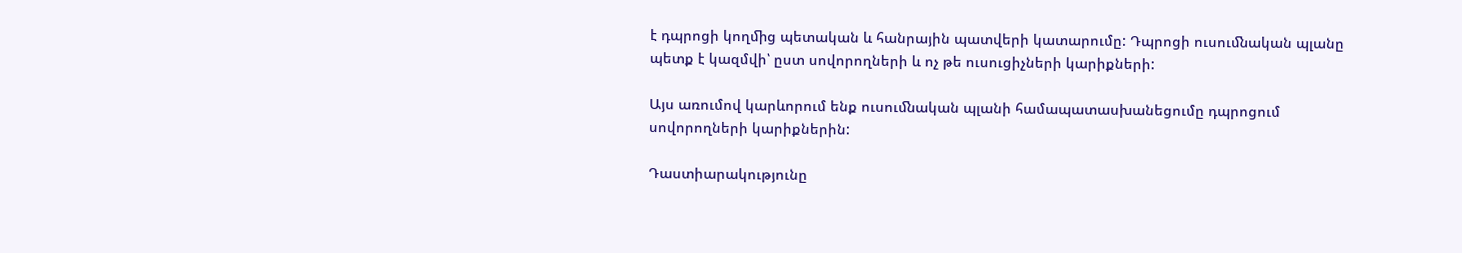է դպրոցի կողﬕց պետական և հանրային պատվերի կատարումը: Դպրոցի ուսուﬓական պլանը պետք է կազմվի՝ ըստ սովորողների և ոչ թե ուսուցիչների կարիքների:

Այս առումով կարևորում ենք ուսուﬓական պլանի համապատասխանեցումը դպրոցում սովորողների կարիքներին:

Դաստիարակությունը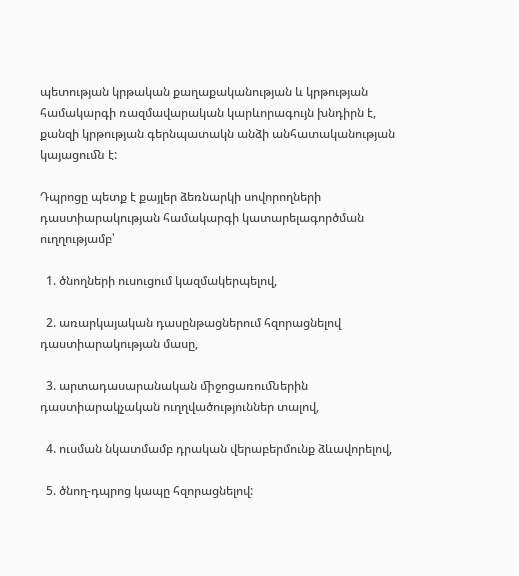պետության կրթական քաղաքականության և կրթության համակարգի ռազմավարական կարևորագույն խնդիրն է, քանզի կրթության գերնպատակն անձի անհատականության կայացուﬓ է:

Դպրոցը պետք է քայլեր ձեռնարկի սովորողների դաստիարակության համակարգի կատարելագործման ուղղությամբ՝

  1. ծնողների ուսուցում կազմակերպելով,

  2. առարկայական դասընթացներում հզորացնելով դաստիարակության մասը,

  3. արտադասարանական ﬕջոցառուﬓերին դաստիարակչական ուղղվածություններ տալով,

  4. ուսման նկատմամբ դրական վերաբերմունք ձևավորելով,

  5. ծնող-դպրոց կապը հզորացնելով: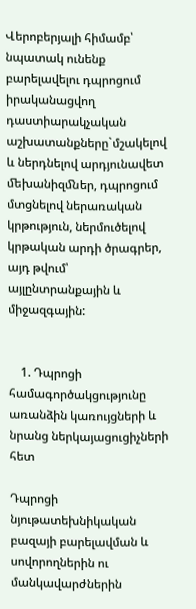Վերոբերյալի հիմամբ՝ նպատակ ունենք բարելավելու դպրոցում իրականացվող դաստիարակչական աշխատանքները`մշակելով և ներդնելով արդյունավետ ﬔխանիզﬓեր, դպրոցում մտցնելով ներառական կրթություն, ներմուծելով կրթական արդի ծրագրեր, այդ թվում՝ այլընտրանքային և միջազգային:


    1. Դպրոցի համագործակցությունը առանձին կառույցների և նրանց ներկայացուցիչների հետ

Դպրոցի նյութատեխնիկական բազայի բարելավման և սովորողներին ու մանկավարժներին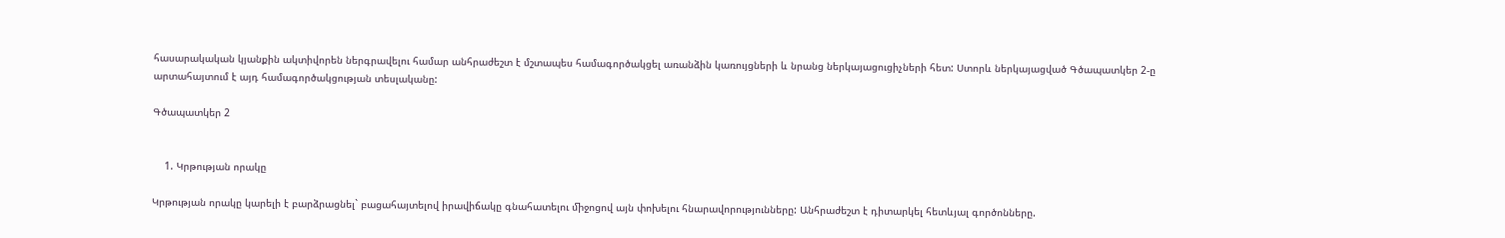հասարակական կյանքին ակտիվորեն ներգրավելու համար անհրաժեշտ է մշտապես համագործակցել առանձին կառույցների և նրանց ներկայացուցիչների հետ: Ստորև ներկայացված Գծապատկեր 2-ը արտահայտում է այդ համագործակցության տեսլականը:

Գծապատկեր 2


    1. Կրթության որակը

Կրթության որակը կարելի է բարձրացնել` բացահայտելով իրավիճակը գնահատելու ﬕջոցով այն փոխելու հնարավորությունները: Անհրաժեշտ է դիտարկել հետևյալ գործոնները.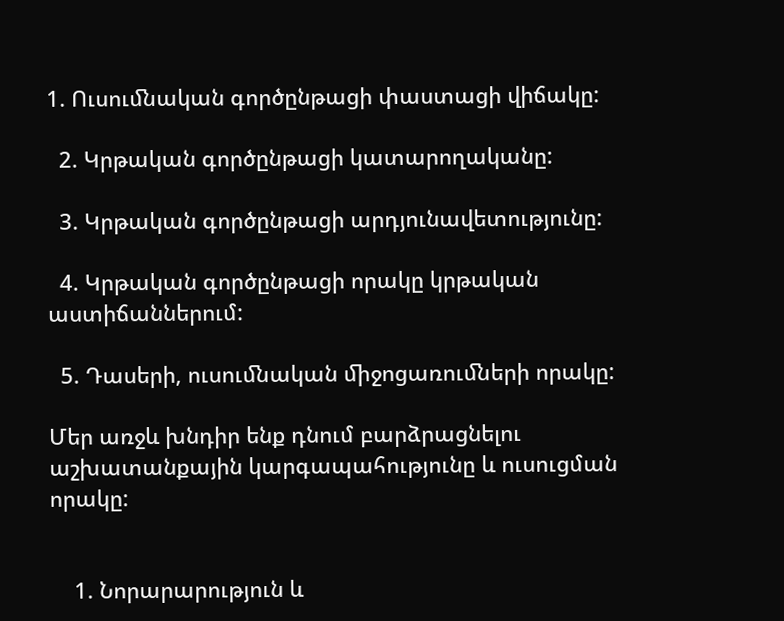1. Ուսուﬓական գործընթացի փաստացի վիճակը:

  2. Կրթական գործընթացի կատարողականը:

  3. Կրթական գործընթացի արդյունավետությունը:

  4. Կրթական գործընթացի որակը կրթական աստիճաններում:

  5. Դասերի, ուսուﬓական ﬕջոցառուﬓերի որակը:

Մեր առջև խնդիր ենք դնում բարձրացնելու աշխատանքային կարգապահությունը և ուսուցման որակը:


    1. Նորարարություն և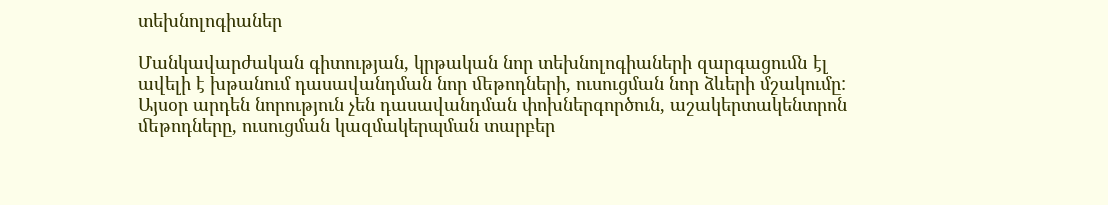տեխնոլոգիաներ

Մանկավարժական գիտության, կրթական նոր տեխնոլոգիաների զարգացուﬓ էլ ավելի է խթանում դասավանդման նոր ﬔթոդների, ուսուցման նոր ձևերի մշակումը: Այսօր արդեն նորություն չեն դասավանդման փոխներգործուն, աշակերտակենտրոն ﬔթոդները, ուսուցման կազմակերպման տարբեր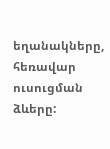եղանակները, հեռավար ուսուցման ձևերը: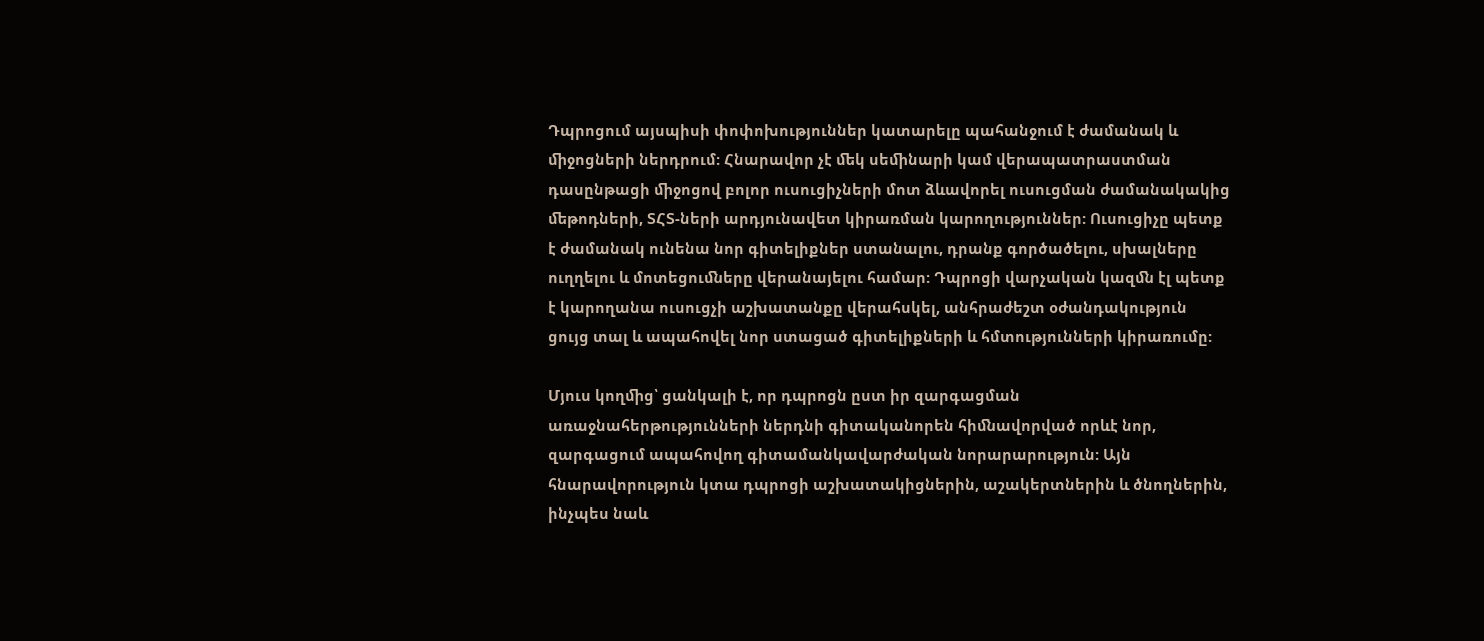Դպրոցում այսպիսի փոփոխություններ կատարելը պահանջում է ժամանակ և ﬕջոցների ներդրում: Հնարավոր չէ ﬔկ սեﬕնարի կամ վերապատրաստման դասընթացի ﬕջոցով բոլոր ուսուցիչների մոտ ձևավորել ուսուցման ժամանակակից ﬔթոդների, ՏՀՏ-ների արդյունավետ կիրառման կարողություններ: Ուսուցիչը պետք է ժամանակ ունենա նոր գիտելիքներ ստանալու, դրանք գործածելու, սխալները ուղղելու և մոտեցուﬓերը վերանայելու համար: Դպրոցի վարչական կազﬓ էլ պետք է կարողանա ուսուցչի աշխատանքը վերահսկել, անհրաժեշտ օժանդակություն ցույց տալ և ապահովել նոր ստացած գիտելիքների և հմտությունների կիրառումը:

Մյուս կողﬕց՝ ցանկալի է, որ դպրոցն ըստ իր զարգացման առաջնահերթությունների ներդնի գիտականորեն հիﬓավորված որևէ նոր, զարգացում ապահովող գիտամանկավարժական նորարարություն: Այն հնարավորություն կտա դպրոցի աշխատակիցներին, աշակերտներին և ծնողներին, ինչպես նաև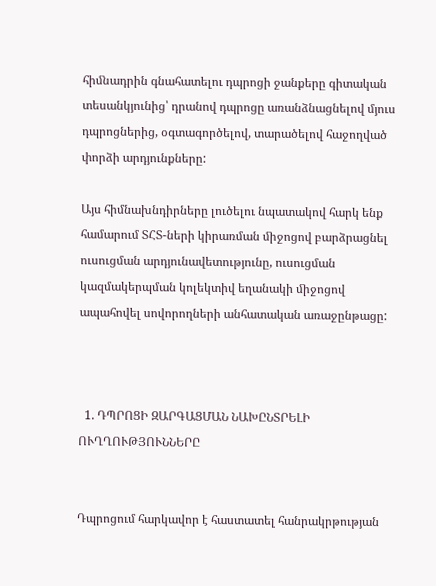հիﬓադրին գնահատելու դպրոցի ջանքերը գիտական տեսանկյունից՝ դրանով դպրոցը առանձնացնելով մյուս դպրոցներից, օգտագործելով, տարածելով հաջողված փորձի արդյունքները:

Այս հիմնախնդիրները լուծելու նպատակով հարկ ենք համարում ՏՀՏ-ների կիրառման ﬕջոցով բարձրացնել ուսուցման արդյունավետությունը, ուսուցման կազմակերպման կոլեկտիվ եղանակի ﬕջոցով ապահովել սովորողների անհատական առաջընթացը:



  1. ԴՊՐՈՑԻ ԶԱՐԳԱՑՄԱՆ ՆԱԽԸՆՏՐԵԼԻ ՈՒՂՂՈՒԹՅՈՒՆՆԵՐԸ


Դպրոցում հարկավոր է հաստատել հանրակրթության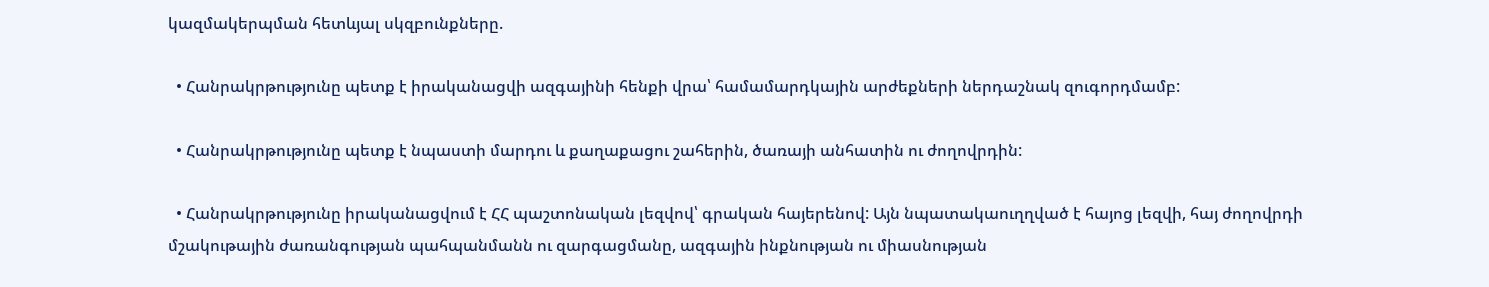կազմակերպման հետևյալ սկզբունքները.

  • Հանրակրթությունը պետք է իրականացվի ազգայինի հենքի վրա՝ համամարդկային արժեքների ներդաշնակ զուգորդմամբ:

  • Հանրակրթությունը պետք է նպաստի մարդու և քաղաքացու շահերին, ծառայի անհատին ու ժողովրդին:

  • Հանրակրթությունը իրականացվում է ՀՀ պաշտոնական լեզվով՝ գրական հայերենով: Այն նպատակաուղղված է հայոց լեզվի, հայ ժողովրդի մշակութային ժառանգության պահպանմանն ու զարգացմանը, ազգային ինքնության ու միասնության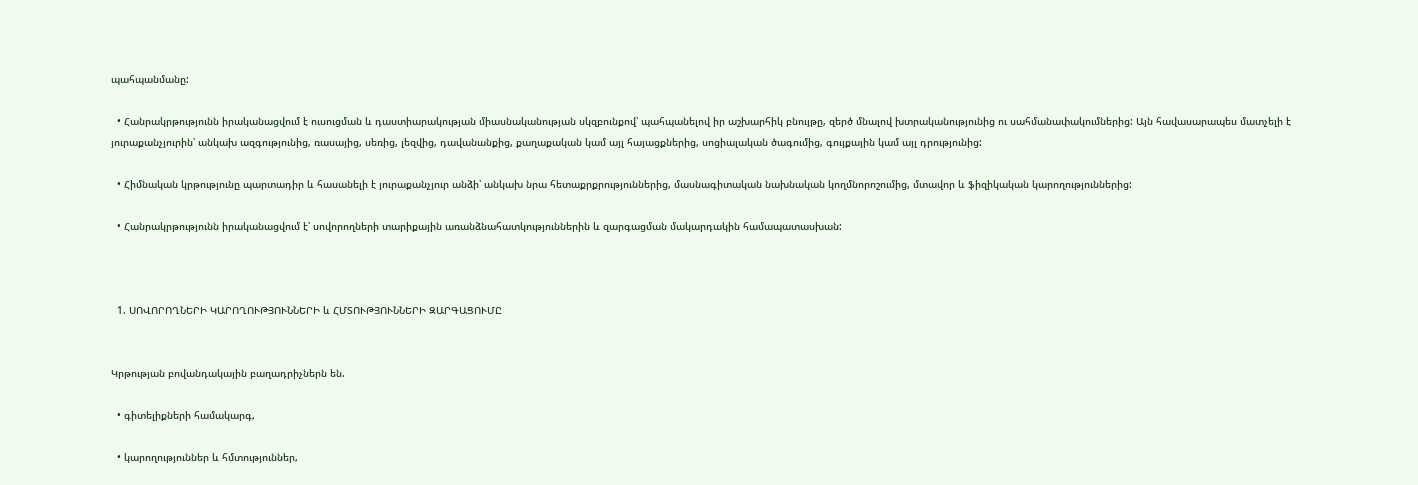պահպանմանը:

  • Հանրակրթությունն իրականացվում է ուսուցման և դաստիարակության միասնականության սկզբունքով՝ պահպանելով իր աշխարհիկ բնույթը, զերծ մնալով խտրականությունից ու սահմանափակումներից: Այն հավասարապես մատչելի է յուրաքանչյուրին՝ անկախ ազգությունից, ռասայից, սեռից, լեզվից, դավանանքից, քաղաքական կամ այլ հայացքներից, սոցիալական ծագումից, գույքային կամ այլ դրությունից:

  • Հիմնական կրթությունը պարտադիր և հասանելի է յուրաքանչյուր անձի՝ անկախ նրա հետաքրքրություններից, մասնագիտական նախնական կողմնորոշումից, մտավոր և ֆիզիկական կարողություններից:

  • Հանրակրթությունն իրականացվում է՝ սովորողների տարիքային առանձնահատկություններին և զարգացման մակարդակին համապատասխան:



  1. ՍՈՎՈՐՈՂՆԵՐԻ ԿԱՐՈՂՈՒԹՅՈՒՆՆԵՐԻ և ՀՄՏՈՒԹՅՈՒՆՆԵՐԻ ԶԱՐԳԱՑՈՒՄԸ


Կրթության բովանդակային բաղադրիչներն են.

  • գիտելիքների համակարգ,

  • կարողություններ և հմտություններ,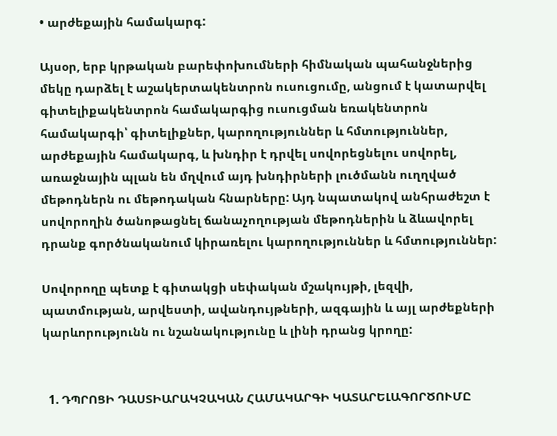• արժեքային համակարգ:

Այսօր, երբ կրթական բարեփոխումների հիմնական պահանջներից մեկը դարձել է աշակերտակենտրոն ուսուցումը, անցում է կատարվել գիտելիքակենտրոն համակարգից ուսուցման եռակենտրոն համակարգի՝ գիտելիքներ, կարողություններ և հմտություններ, արժեքային համակարգ, և խնդիր է դրվել սովորեցնելու սովորել, առաջնային պլան են մղվում այդ խնդիրների լուծմանն ուղղված մեթոդներն ու մեթոդական հնարները: Այդ նպատակով անհրաժեշտ է սովորողին ծանոթացնել ճանաչողության մեթոդներին և ձևավորել դրանք գործնականում կիրառելու կարողություններ և հմտություններ:

Սովորողը պետք է գիտակցի սեփական մշակույթի, լեզվի, պատմության, արվեստի, ավանդույթների, ազգային և այլ արժեքների կարևորությունն ու նշանակությունը և լինի դրանց կրողը:


  1. ԴՊՐՈՑԻ ԴԱՍՏԻԱՐԱԿՉԱԿԱՆ ՀԱՄԱԿԱՐԳԻ ԿԱՏԱՐԵԼԱԳՈՐԾՈՒՄԸ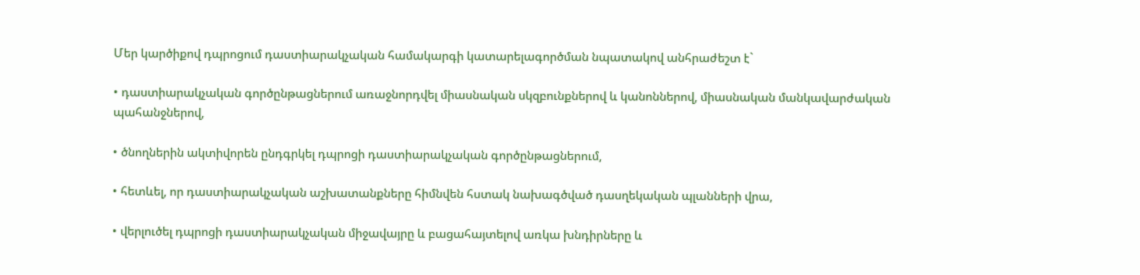Մեր կարծիքով դպրոցում դաստիարակչական համակարգի կատարելագործման նպատակով անհրաժեշտ է`

• դաստիարակչական գործընթացներում առաջնորդվել միասնական սկզբունքներով և կանոններով, միասնական մանկավարժական պահանջներով,

• ծնողներին ակտիվորեն ընդգրկել դպրոցի դաստիարակչական գործընթացներում,

• հետևել, որ դաստիարակչական աշխատանքները հիմնվեն հստակ նախագծված դասղեկական պլանների վրա,

• վերլուծել դպրոցի դաստիարակչական միջավայրը և բացահայտելով առկա խնդիրները և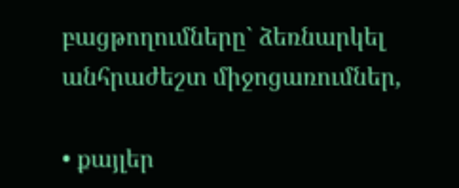բացթողումները` ձեռնարկել անհրաժեշտ միջոցառումներ,

• քայլեր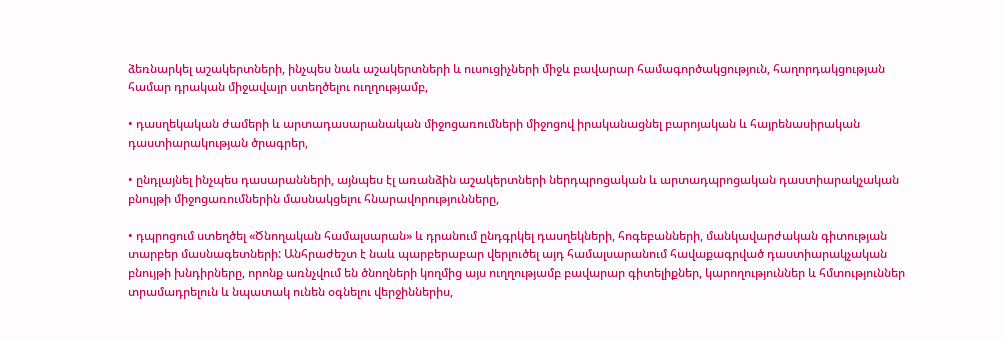ձեռնարկել աշակերտների, ինչպես նաև աշակերտների և ուսուցիչների միջև բավարար համագործակցություն, հաղորդակցության համար դրական միջավայր ստեղծելու ուղղությամբ,

• դասղեկական ժամերի և արտադասարանական միջոցառումների միջոցով իրականացնել բարոյական և հայրենասիրական դաստիարակության ծրագրեր,

• ընդլայնել ինչպես դասարանների, այնպես էլ առանձին աշակերտների ներդպրոցական և արտադպրոցական դաստիարակչական բնույթի միջոցառումներին մասնակցելու հնարավորությունները,

• դպրոցում ստեղծել «Ծնողական համալսարան» և դրանում ընդգրկել դասղեկների, հոգեբանների, մանկավարժական գիտության տարբեր մասնագետների: Անհրաժեշտ է նաև պարբերաբար վերլուծել այդ համալսարանում հավաքագրված դաստիարակչական բնույթի խնդիրները, որոնք առնչվում են ծնողների կողմից այս ուղղությամբ բավարար գիտելիքներ, կարողություններ և հմտություններ տրամադրելուն և նպատակ ունեն օգնելու վերջիններիս,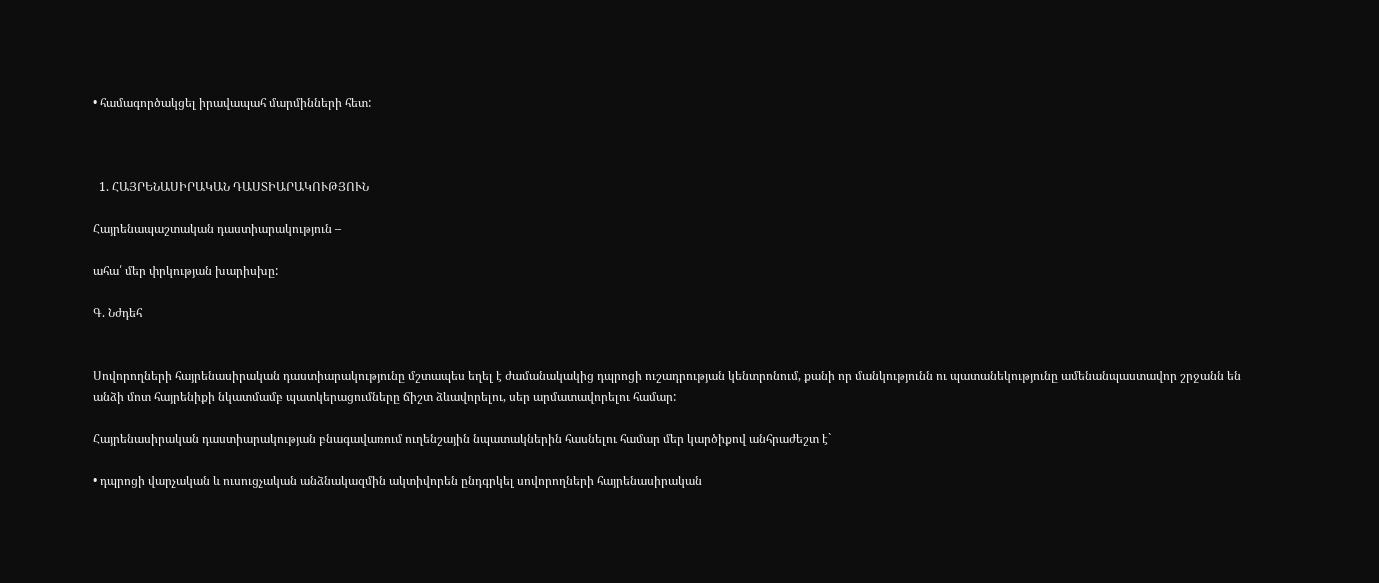• համագործակցել իրավապահ մարմինների հետ:



  1. ՀԱՅՐԵՆԱՍԻՐԱԿԱՆ ԴԱՍՏԻԱՐԱԿՈՒԹՅՈՒՆ

Հայրենապաշտական դաստիարակություն –

ահա՛ մեր փրկության խարիսխը:

Գ. Նժդեհ


Սովորողների հայրենասիրական դաստիարակությունը մշտապես եղել է ժամանակակից դպրոցի ուշադրության կենտրոնում, քանի որ մանկությունն ու պատանեկությունը ամենանպաստավոր շրջանն են անձի մոտ հայրենիքի նկատմամբ պատկերացումները ճիշտ ձևավորելու, սեր արմատավորելու համար:

Հայրենասիրական դաստիարակության բնագավառում ուղենշային նպատակներին հասնելու համար մեր կարծիքով անհրաժեշտ է`

• դպրոցի վարչական և ուսուցչական անձնակազմին ակտիվորեն ընդգրկել սովորողների հայրենասիրական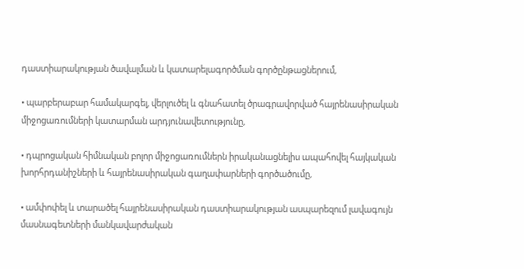դաստիարակության ծավալման և կատարելագործման գործընթացներում,

• պարբերաբար համակարգել, վերլուծել և գնահատել ծրագրավորված հայրենասիրական միջոցառումների կատարման արդյունավետությունը,

• դպրոցական հիմնական բոլոր միջոցառումներն իրականացնելիս ապահովել հայկական խորհրդանիշների և հայրենասիրական գաղափարների գործածումը,

• ամփոփել և տարածել հայրենասիրական դաստիարակության ասպարեզում լավագույն մասնագետների մանկավարժական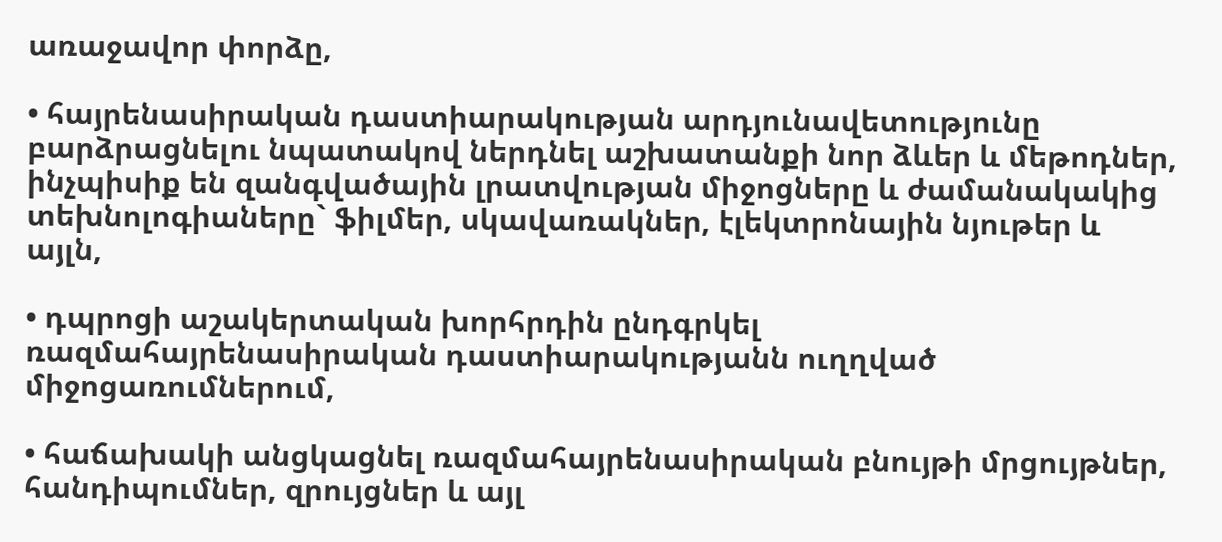առաջավոր փորձը,

• հայրենասիրական դաստիարակության արդյունավետությունը բարձրացնելու նպատակով ներդնել աշխատանքի նոր ձևեր և մեթոդներ, ինչպիսիք են զանգվածային լրատվության միջոցները և ժամանակակից տեխնոլոգիաները` ֆիլմեր, սկավառակներ, էլեկտրոնային նյութեր և այլն,

• դպրոցի աշակերտական խորհրդին ընդգրկել ռազմահայրենասիրական դաստիարակությանն ուղղված միջոցառումներում,

• հաճախակի անցկացնել ռազմահայրենասիրական բնույթի մրցույթներ, հանդիպումներ, զրույցներ և այլ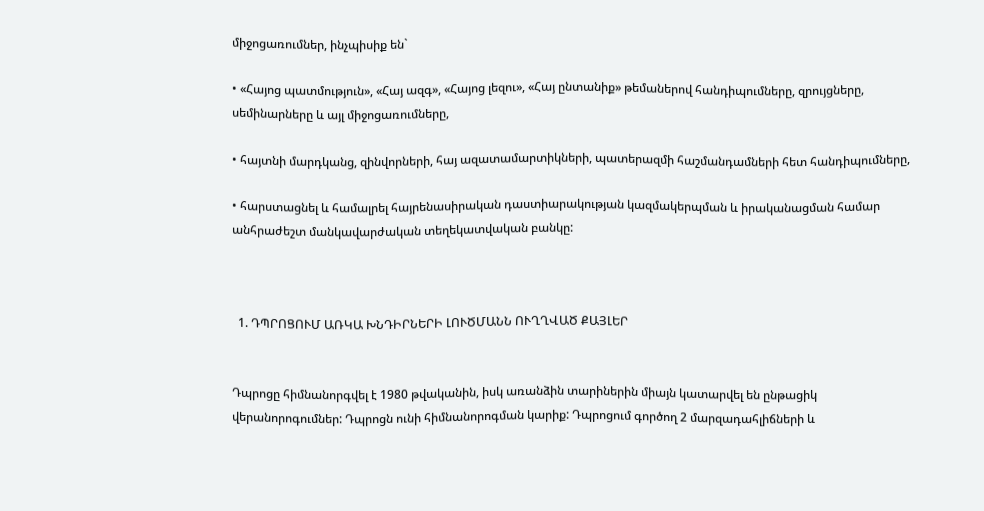միջոցառումներ, ինչպիսիք են`

• «Հայոց պատմություն», «Հայ ազգ», «Հայոց լեզու», «Հայ ընտանիք» թեմաներով հանդիպումները, զրույցները, սեմինարները և այլ միջոցառումները,

• հայտնի մարդկանց, զինվորների, հայ ազատամարտիկների, պատերազմի հաշմանդամների հետ հանդիպումները,

• հարստացնել և համալրել հայրենասիրական դաստիարակության կազմակերպման և իրականացման համար անհրաժեշտ մանկավարժական տեղեկատվական բանկը:



  1. ԴՊՐՈՑՈՒՄ ԱՌԿԱ ԽՆԴԻՐՆԵՐԻ ԼՈՒԾՄԱՆՆ ՈՒՂՂՎԱԾ ՔԱՅԼԵՐ


Դպրոցը հիմնանորգվել է 1980 թվականին, իսկ առանձին տարիներին միայն կատարվել են ընթացիկ վերանորոգումներ: Դպրոցն ունի հիմնանորոգման կարիք: Դպրոցում գործող 2 մարզադահլիճների և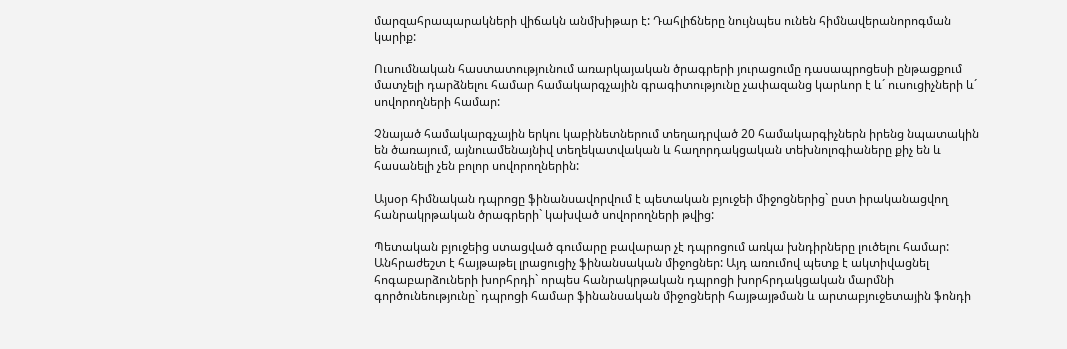մարզահրապարակների վիճակն անմխիթար է: Դահլիճները նույնպես ունեն հիմնավերանորոգման կարիք:

Ուսումնական հաստատությունում առարկայական ծրագրերի յուրացումը դասապրոցեսի ընթացքում մատչելի դարձնելու համար համակարգչային գրագիտությունը չափազանց կարևոր է և´ ուսուցիչների և´ սովորողների համար:

Չնայած համակարգչային երկու կաբինետներում տեղադրված 20 համակարգիչներն իրենց նպատակին են ծառայում, այնուամենայնիվ տեղեկատվական և հաղորդակցական տեխնոլոգիաները քիչ են և հասանելի չեն բոլոր սովորողներին:

Այսօր հիմնական դպրոցը ֆինանսավորվում է պետական բյուջեի միջոցներից` ըստ իրականացվող հանրակրթական ծրագրերի` կախված սովորողների թվից:

Պետական բյուջեից ստացված գումարը բավարար չէ դպրոցում առկա խնդիրները լուծելու համար: Անհրաժեշտ է հայթաթել լրացուցիչ ֆինանսական միջոցներ: Այդ առումով պետք է ակտիվացնել հոգաբարձուների խորհրդի` որպես հանրակրթական դպրոցի խորհրդակցական մարմնի գործունեությունը` դպրոցի համար ֆինանսական միջոցների հայթայթման և արտաբյուջետային ֆոնդի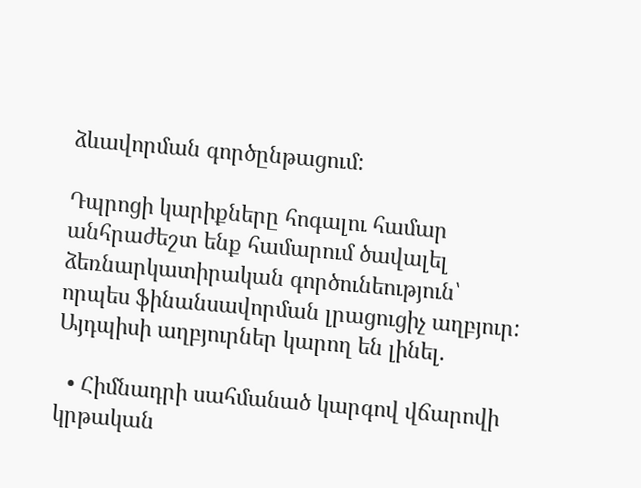ձևավորման գործընթացում:

Դպրոցի կարիքները հոգալու համար անհրաժեշտ ենք համարում ծավալել ձեռնարկատիրական գործունեություն՝ որպես ֆինանսավորման լրացուցիչ աղբյուր: Այդպիսի աղբյուրներ կարող են լինել.

  • Հիմնադրի սահմանած կարգով վճարովի կրթական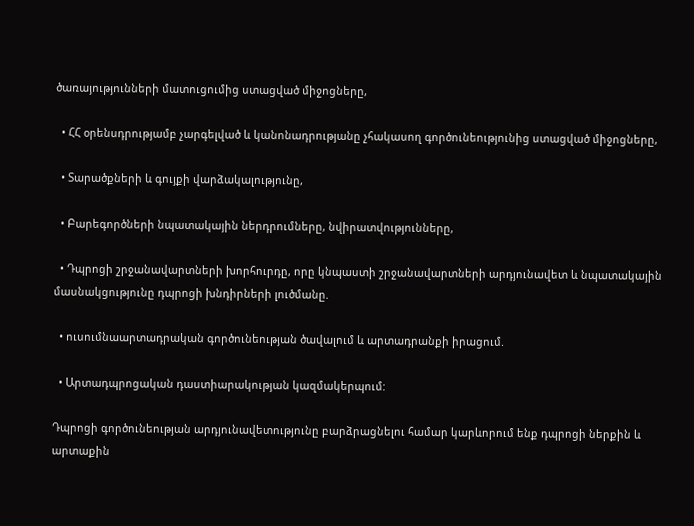ծառայությունների մատուցումից ստացված միջոցները,

  • ՀՀ օրենսդրությամբ չարգելված և կանոնադրությանը չհակասող գործունեությունից ստացված միջոցները,

  • Տարածքների և գույքի վարձակալությունը,

  • Բարեգործների նպատակային ներդրումները, նվիրատվությունները,

  • Դպրոցի շրջանավարտների խորհուրդը, որը կնպաստի շրջանավարտների արդյունավետ և նպատակային մասնակցությունը դպրոցի խնդիրների լուծմանը.

  • ուսումնաարտադրական գործունեության ծավալում և արտադրանքի իրացում.

  • Արտադպրոցական դաստիարակության կազմակերպում:

Դպրոցի գործունեության արդյունավետությունը բարձրացնելու համար կարևորում ենք դպրոցի ներքին և արտաքին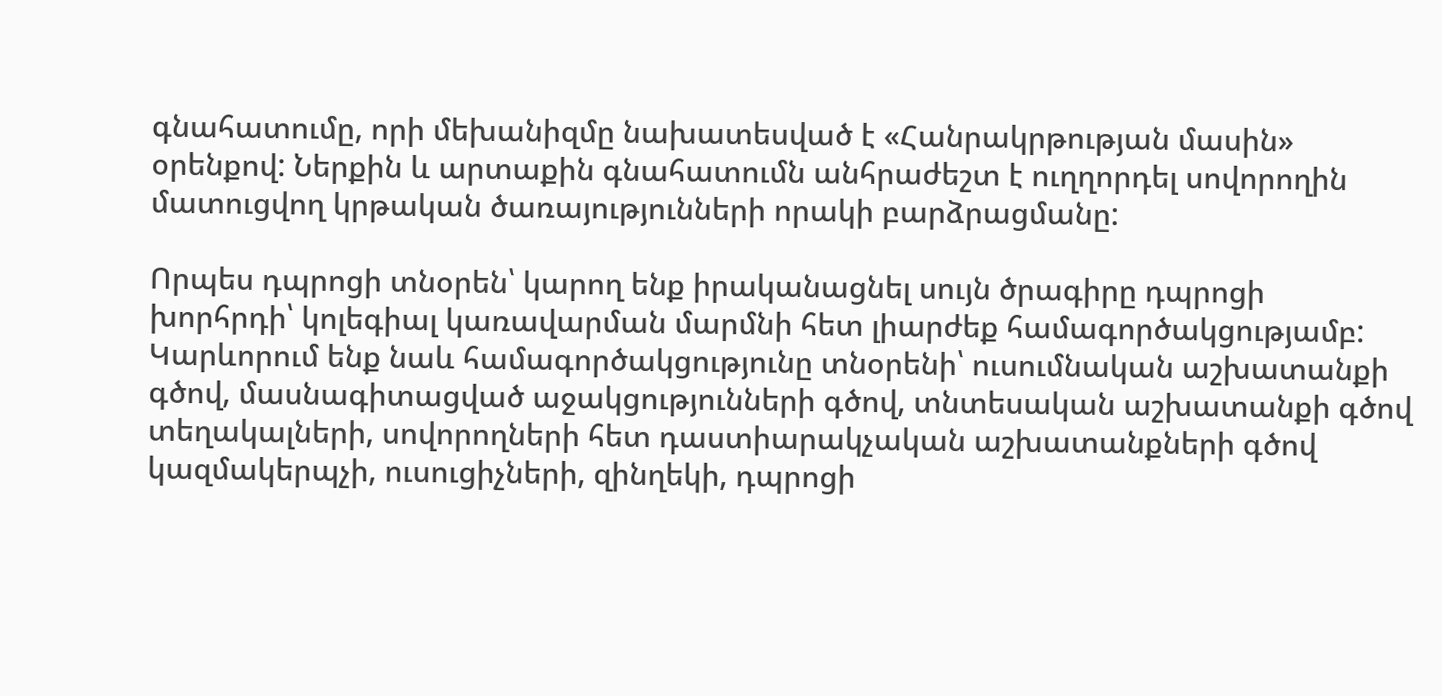գնահատումը, որի մեխանիզմը նախատեսված է «Հանրակրթության մասին» օրենքով: Ներքին և արտաքին գնահատումն անհրաժեշտ է ուղղորդել սովորողին մատուցվող կրթական ծառայությունների որակի բարձրացմանը:

Որպես դպրոցի տնօրեն՝ կարող ենք իրականացնել սույն ծրագիրը դպրոցի խորհրդի՝ կոլեգիալ կառավարման մարմնի հետ լիարժեք համագործակցությամբ: Կարևորում ենք նաև համագործակցությունը տնօրենի՝ ուսումնական աշխատանքի գծով, մասնագիտացված աջակցությունների գծով, տնտեսական աշխատանքի գծով տեղակալների, սովորողների հետ դաստիարակչական աշխատանքների գծով կազմակերպչի, ուսուցիչների, զինղեկի, դպրոցի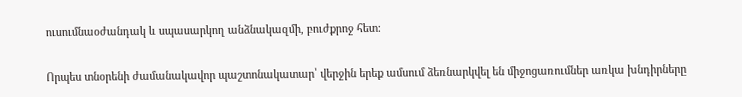ուսումնաօժանդակ և սպասարկող անձնակազմի, բուժքրոջ հետ:

Որպես տնօրենի ժամանակավոր պաշտոնակատար՝ վերջին երեք ամսում ձեռնարկվել են միջոցառումներ առկա խնդիրները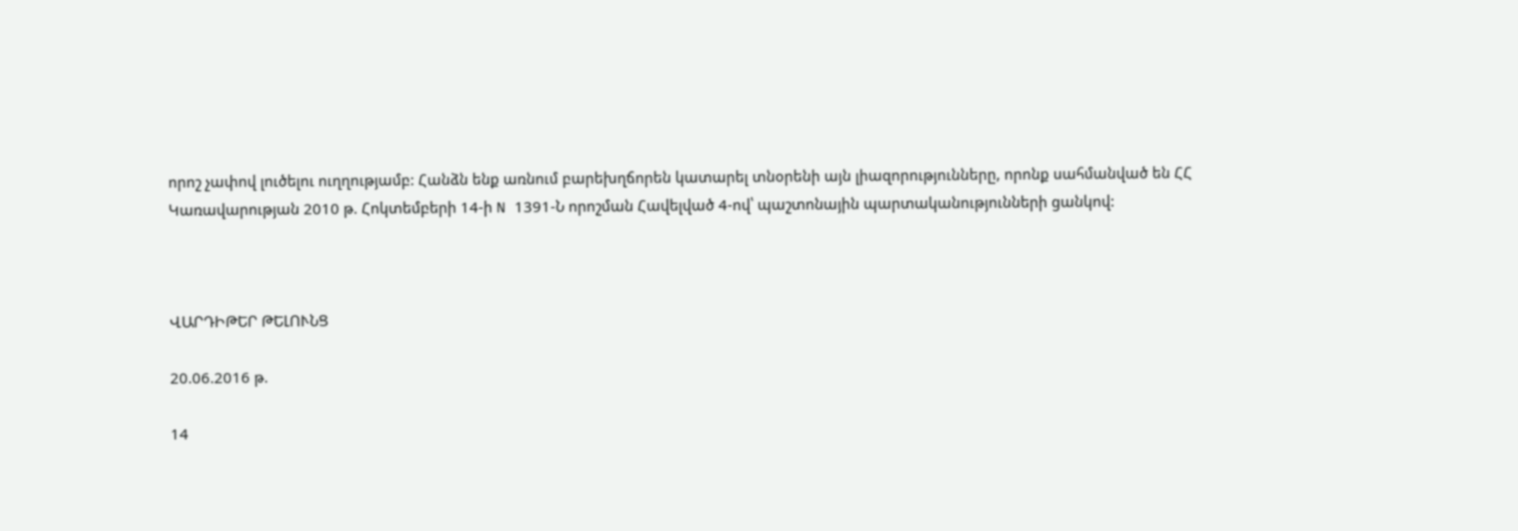որոշ չափով լուծելու ուղղությամբ: Հանձն ենք առնում բարեխղճորեն կատարել տնօրենի այն լիազորությունները, որոնք սահմանված են ՀՀ Կառավարության 2010 թ. Հոկտեմբերի 14-ի N 1391-Ն որոշման Հավելված 4-ով՝ պաշտոնային պարտականությունների ցանկով:



ՎԱՐԴԻԹԵՐ ԹԵԼՈՒՆՑ

20.06.2016 թ.

14